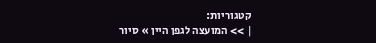קטגוריות:
| >> המועצה לגפן היין » סיור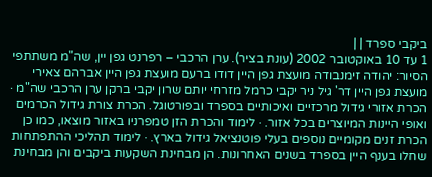ביקבי ספרד | |
1 עד 10 באוקטובר 2002 (עונת בציר). ערן הרכבי – רפרנט גפן יין, שה"מ משתתפי הסיור: יהודה זימנבודה מועצת גפן היין דודו ברעם מועצת גפן היין אברהם צאירי מועצת גפן היין דר' גיל ניר יקבי כרמל מזרחי יותם שרון יקבי ברקן ערן הרכבי שה"מ · הכרת אזורי גידול מרכזיים ואיכותיים בספרד ובפורטוגל. הכרת צורת גידול הכרמים ואופי היינות המיוצרים בכל אזור. · לימוד והכרת הזן טמפרניו באזור מוצאו, כמו כן הכרת זנים מקומיים נוספים בעלי פוטנציאל גידול בארץ. · לימוד תהליכי ההתפתחות שחלו בענף היין בספרד בשנים האחרונות. הן מבחינת השקעות ביקבים והן מבחינת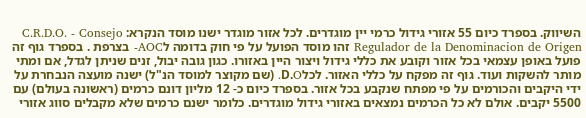השיווק. בספרד כיום 55 אזורי גידול כרמי יין מוגדרים. לכל אזור מוגדר ישנו מוסד הנקרא: C.R.D.O. - Consejo Regulador de la Denominacion de Origen זהו מוסד הפועל על פי חוק בדומה לAOC- בצרפת . בספרד גוף זה פועל באופן עצמאי בכל אזור וקובע את כללי גידול ויצור היין באזורו. כגון גובה יבול, זנים שניתן לגדל, אם ומתי מותר להשקות ועוד. גוף זה מפקח על כללי האזור. לכלD.O. (שם מקוצר למוסד הנ"ל) ישנה מועצה הנבחרת על ידי היקבים והכורמים על פי מפתח שנקבע בכל אזור. בספרד כיום כ- 12 מליון דונם כרמים (ראשונה בעולם) עם 5500 יקבים. אולם לא כל הכרמים נמצאים באזורי גידול מוגדרים. כלומר ישנם כרמים שלא מקבלים סווג אזורי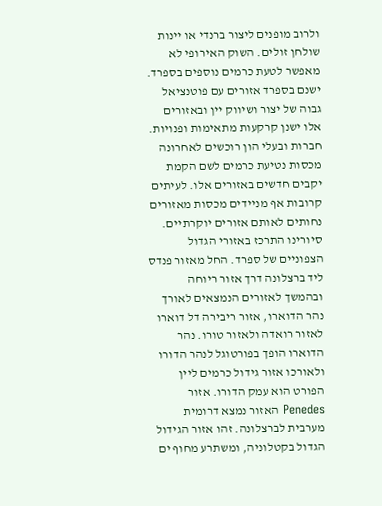ולרוב מופנים ליצור ברנדי או יינות שולחן זולים. השוק האירופי לא מאפשר לטעת כרמים נוספים בספרד. ישנם בספרד אזורים עם פוטנציאל גבוה של יצור ושיווק יין ובאזורים אלו ישנן קרקעות מתאימות ופנויות. חברות ובעלי הון רוכשים לאחרונה מכסות נטיעת כרמים לשם הקמת יקבים חדשים באזורים אלו. לעיתים קרובות אף מניידים מכסות מאזורים נחותים לאותם אזורים יוקרתיים. סיורינו התרכז באזורי הגדול הצפוניים של ספרד. החל מאזור פנדס ליד ברצלונה דרך אזור ריוחה ובהמשך לאזורים הנמצאים לאורך נהר הדוארו, אזור ריבירה דל דוארו לאזור רואדה ולאזור טורו. נהר הדוארו הופך בפורטוגל לנהר הדורו ולאורכו אזור גידול כרמים ליין הפורט הוא עמק הדורו. אזור Penedes האזור נמצא דרומית מערבית לברצלונה. זהו אזור הגידול הגדול בקטלוניה, ומשתרע מחוף ים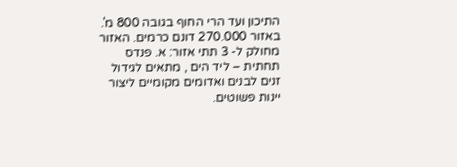התיכון ועד הרי החוף בגובה 800 מ'. באזור 270.000 דונם כרמים. האזור מחולק ל- 3 תתי אזור: א. פנדס תחתית – ליד הים , מתאים לגידול זנים לבנים ואדומים מקומיים ליצור יינות פשוטים.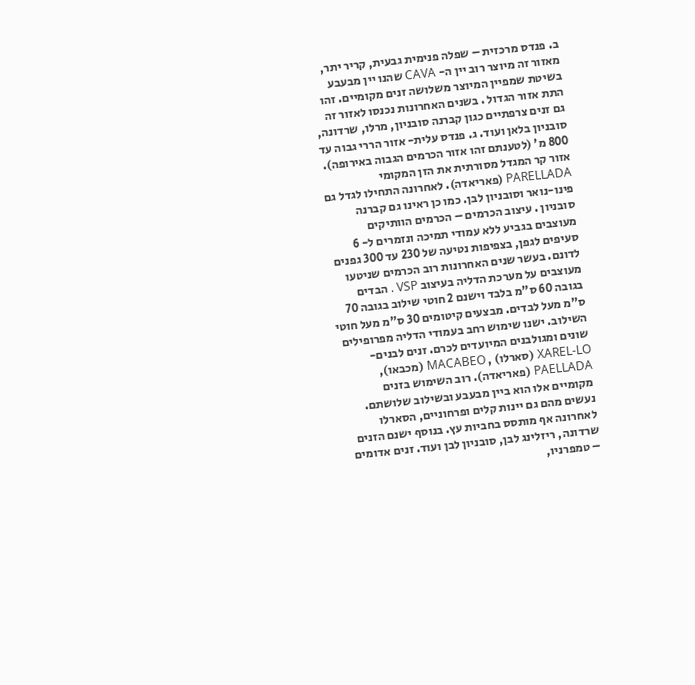ב. פנדס מרכזית – שפלה פנימית גבעית, קריר יתר, מאזור זה מיוצר רוב יין ה- CAVA שהנו יין מבעבע בשיטת שמפיין המיוצר משלושה זנים מקומיים. זהו התת אזור הגדול . בשנים האחרונות נכנסו לאזור זה גם זנים צרפתיים כגון קברנה סובניון, מרלו, שרדונה, סובניון בלאן ועוד. ג. פנדס עלית- אזור הררי גבוה עד 800 מ' (לטענתם זהו אזור הכרמים הגבוה באירופה). אזור קר המגדל מסורתית את הזן המקומי PARELLADA (פאריאדה). לאחרונה התחילו לגדל גם פינו-נואר וסובניון לבן. כמו כן ראינו גם קברנה סובניון . עיצוב הכרמים – הכרמים הוותיקים מעוצבים בגביע ללא עמודי תמיכה ונזמרים ל- 6 סעיפים לגפן, בצפיפות נטיעה של 230 עד 300 גפנים לדונם. בעשר שנים האחרונות רוב הכרמים שניטעו מעוצבים על מערכת הדליה בעיצוב VSP . הבדים בגובה 60 ס"מ בלבד וישנם 2 חוטי שילוב בגובה 70 ס"מ מעל לבדים. מבצעים קיטומים 30 ס"מ מעל חוטי השילוב. ישנו שימוש רחב בעמודי הדליה מפרופילים שונים ומגולבנים המיועדים לכרם. זנים לבנים- XAREL-LO (סארלו) , MACABEO (מכבאו), PAELLADA (פאריאדה). רוב השימוש בזנים מקומיים אלו הוא ביין מבעבע ובשילוב שלושתם. נעשים מהם גם יינות קלים ופרחוניים, הסארלו לאחרונה אף מותסס בחביות עץ. בנוסף ישנם הזנים שרדונה, ריזלינג לבן, סובניון לבן ועוד. זנים אדומים – טמפרניו,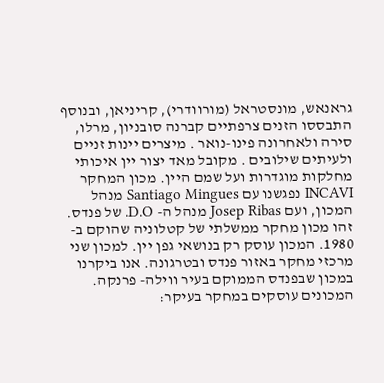גראנאש, מונסטראל (מורוודרי), קריניאן, ובנוסף התבססו הזנים צרפתיים קברנה סובניון, מרלו, סירה ולאחרונה פינו-נואר . מיצרים יינות זניים ולעיתים שילובים . מקובל מאד יצור יין איכותי מחלקות מוגדרות ועל שמם היין. מכון המחקר INCAVI נפגשנו עם Santiago Mingues מנהל המכון, ועם Josep Ribas מנהל ה- D.O. של פנדס. זהו מכון מחקר ממשלתי של קטלוניה שהוקם ב- 1980. המכון עוסק רק בנושאי גפן יין. למכון שני מרכזי מחקר באזור פנדס ובטרגונה. אנו ביקרנו במכון שבפנדס הממוקם בעיר ווילה- פרנקה. המכונים עוסקים במחקר בעיקר: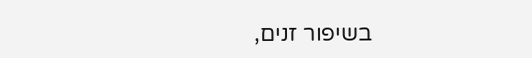בשיפור זנים,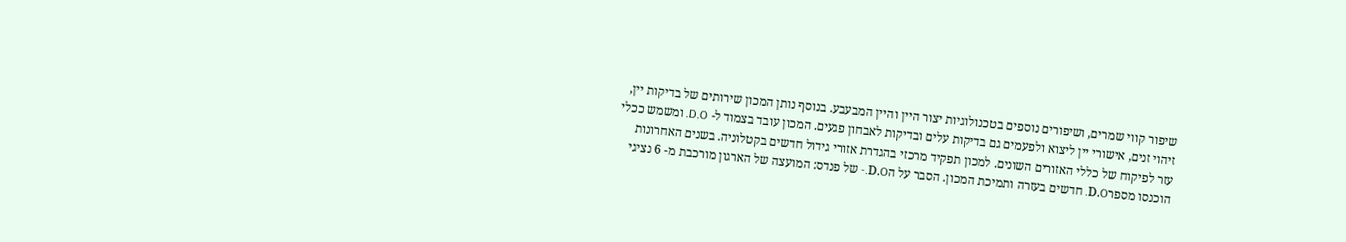שיפור קווי שמרים, ושיפורים נוספים בטכנולוגיות יצור היין והיין המבעבע. בנוסף נותן המכון שירותים של בדיקות יין, זיהוי זנים, אישורי יין ליצוא ולפעמים גם בדיקות עלים ובדיקות לאבחון פגעים. המכון עובד בצמוד ל- D.O. ומשמש ככלי עזר לפיקוח של כללי האזורים השונים. למכון תפקיד מרכזי בהגדרת אזורי גידול חדשים בקטלוניה. בשנים האחרונות הוכנסו מספרD.O. חדשים בעזרה ותמיכת המכון. הסבר על הD.O.- של פנדס: המועצה של הארגון מורכבת מ- 6 נציגי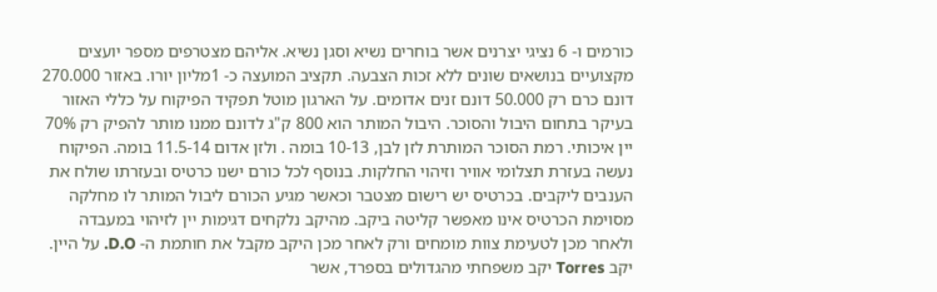כורמים ו- 6 נציגי יצרנים אשר בוחרים נשיא וסגן נשיא. אליהם מצטרפים מספר יועצים מקצועיים בנושאים שונים ללא זכות הצבעה. תקציב המועצה כ- 1מליון יורו. באזור 270.000 דונם כרם רק 50.000 דונם זנים אדומים. על הארגון מוטל תפקיד הפיקוח על כללי האזור בעיקר בתחום היבול והסוכר. היבול המותר הוא 800 ק"ג לדונם ממנו מותר להפיק רק 70% יין איכותי. רמת הסוכר המותרת לזן לבן, 10-13 בומה . ולזן אדום 11.5-14 בומה. הפיקוח נעשה בעזרת תצלומי אוויר וזיהוי החלקות. בנוסף לכל כורם ישנו כרטיס ובעזרתו שולח את הענבים ליקבים. בכרטיס יש רישום מצטבר וכאשר מגיע הכורם ליבול המותר לו מחלקה מסוימת הכרטיס אינו מאפשר קליטה ביקב. מהיקב נלקחים דגימות יין לזיהוי במעבדה ולאחר מכן לטעימת צוות מומחים ורק לאחר מכן היקב מקבל את חותמת ה- D.O. על היין. יקב Torres יקב משפחתי מהגדולים בספרד, אשר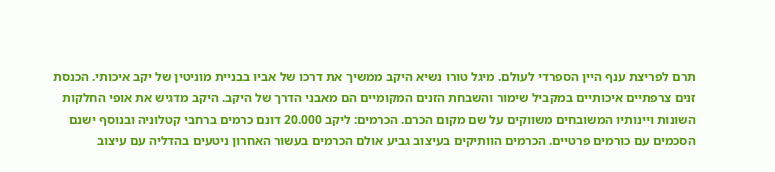תרם לפריצת ענף היין הספרדי לעולם. מיגל טורו נשיא היקב ממשיך את דרכו של אביו בבניית מוניטין של יקב איכותי. הכנסת זנים צרפתיים איכותיים במקביל שימור והשבחת הזנים המקומיים הם מאבני הדרך של היקב. היקב מדגיש את אופי החלקות השונות ויינותיו המשובחים משווקים על שם מקום הכרם. הכרמים: ליקב 20.000 דונם כרמים ברחבי קטלוניה ובנוסף ישנם הסכמים עם כורמים פרטיים. הכרמים הוותיקים בעיצוב גביע אולם הכרמים בעשור האחרון ניטעים בהדליה עם עיצוב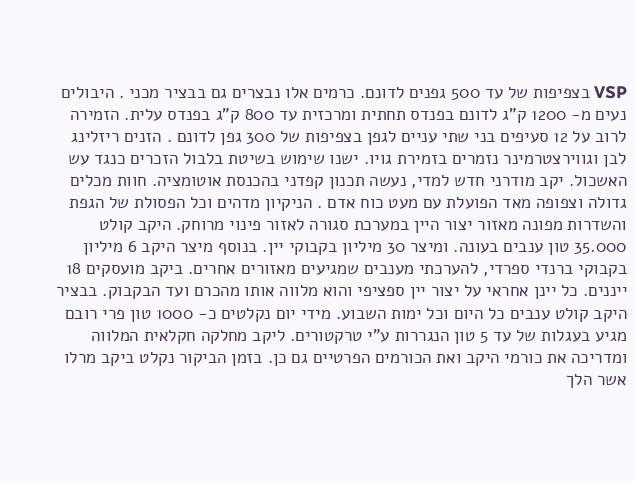VSP בצפיפות של עד 500 גפנים לדונם. כרמים אלו נבצרים גם בבציר מכני . היבולים נעים מ- 1200 ק"ג לדונם בפנדס תחתית ומרכזית עד 800 ק"ג בפנדס עלית. הזמירה לרוב על 12 סעיפים בני שתי עניים לגפן בצפיפות של 300 גפן לדונם . הזנים ריזלינג לבן וגווירצטרמינר נזמרים בזמירת גויו. ישנו שימוש בשיטת בלבול הזכרים כנגד עש האשכול. יקב מודרני חדש למדי, נעשה תכנון קפדני בהכנסת אוטומציה. חוות מכלים גדולה וצפופה מאד הפועלת עם מעט כוח אדם . הניקיון מדהים וכל הפסולת של הגפת והשדרות מפונה מאזור יצור היין במערכת סגורה לאזור פינוי מרוחק. היקב קולט 35.000 טון ענבים בעונה. ומיצר 30 מיליון בקבוקי יין. בנוסף מיצר היקב 6 מיליון בקבוקי ברנדי ספרדי, להערכתי מענבים שמגיעים מאזורים אחרים. ביקב מועסקים 18 ייננים. כל יינן אחראי על יצור יין ספציפי והוא מלווה אותו מהכרם ועד הבקבוק. בבציר היקב קולט ענבים כל היום וכל ימות השבוע. מידי יום נקלטים כ- 1000 טון פרי רובם מגיע בעגלות של עד 5 טון הנגררות ע"י טרקטורים. ליקב מחלקה חקלאית המלווה ומדריכה את כורמי היקב ואת הכורמים הפרטיים גם כן. בזמן הביקור נקלט ביקב מרלו אשר הלך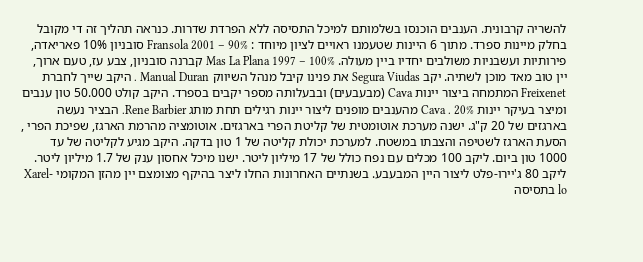להשריה קרבונית. הענבים הוכנסו בשלמותם למיכל התסיסה ללא הפרדת שדרות. כנראה תהליך זה די מקובל בחלק מיינות ספרד. מתוך 6 היינות שטעמנו ראויים לציון מיוחד : Fransola 2001 – 90% סובניון 10% פאריאדה, פירותיות ועשבניות משולבים יחדיו ביין מעולה. Mas La Plana 1997 – 100% קברנה סובניון, צבע עז, טעם ארוך, יין טוב מאד מוכן לשתיה. יקב Segura Viudas את פנינו קיבל מנהל השיווק Manual Duran . היקב שייך לחברת Freixenet המתמחה ביצור יינות Cava (מבעבעים) ובבעלותה מספר יקבים בספרד. היקב קולט 50.000 טון ענבים ומיצר בעיקר יינות Cava . 20% מהענבים מופנים ליצור יינות רגילים תחת מותג Rene Barbier. הבציר נעשה בארגזים של 20 ק"ג. ישנה מערכת אוטומטית של קליטת הפרי בארגזים. אוטומציה מהרמת הארגז, שפיכת הפרי , הסעת הארגז לשטיפה והצבתו במשטח. למערכת יכולת קליטה של 1 טון בדקה. היקב מגיע לקליטה של עד 1000 טון ביום. ליקב 100 מכלים עם נפח כולל של 17 מיליון ליטר. ישנו מיכל אחסון ענק של 1.7 מיליון ליטר. ליקב 80 ג'יירו-פלט ליצור היין המבעבע. בשנתיים האחרונות החלו ליצר בהיקף מצומצם יין מהזן המקומי Xarel-lo בתסיסה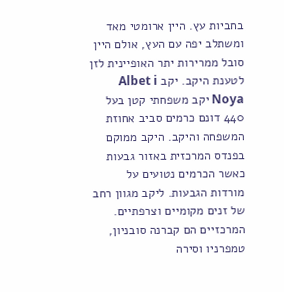בחביות עץ. היין ארומטי מאד ומשתלב יפה עם העץ, אולם היין סובל ממרירות יתר האופיינית לזן לטענת היקב. יקב Albet i Noya יקב משפחתי קטן בעל 440 דונם כרמים סביב אחוזת המשפחה והיקב. היקב ממוקם בפנדס המרכזית באזור גבעות כאשר הכרמים נטועים על מורדות הגבעות. ליקב מגוון רחב של זנים מקומיים וצרפתיים. המרכזיים הם קברנה סובניון, טמפרניו וסירה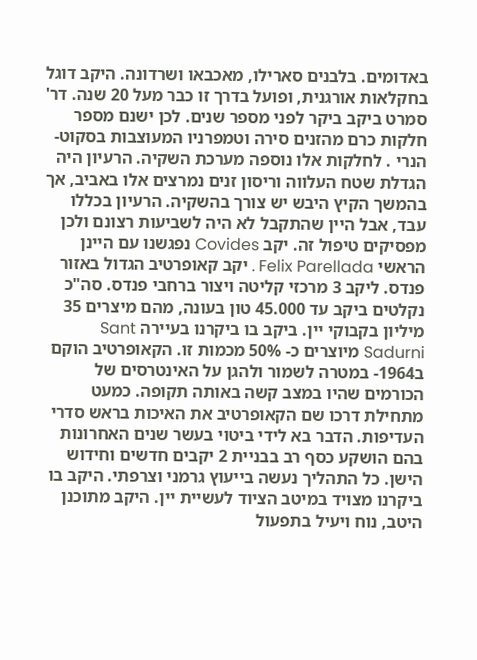באדומים. בלבנים סארילו, מאכבאו ושרדונה. היקב דוגל בחקלאות אורגנית, ופועל בדרך זו כבר מעל 20 שנה. דר' סמרט ביקב ביקר לפני מספר שנים. לכן ישנם מספר חלקות כרם מהזנים סירה וטמפרניו המעוצבות בסקוט- הנרי . לחלקות אלו נוספה מערכת השקיה. הרעיון היה הגדלת שטח העלווה וריסון זנים נמרצים אלו באביב, אך בהמשך הקיץ היבש יש צורך בהשקיה. הרעיון בכללו עבד, אבל היין שהתקבל לא היה לשביעות רצונם ולכן מפסיקים טיפול זה. יקב Covides נפגשנו עם היינן הראשי Felix Parellada . יקב קאופרטיב הגדול באזור פנדס. ליקב 3 מרכזי קליטה ויצור ברחבי פנדס. סה"כ נקלטים ביקב עד 45.000 טון בעונה, מהם מיצרים 35 מיליון בקבוקי יין. ביקב בו ביקרנו בעיירה Sant Sadurni מיוצרים כ- 50% מכמות זו. הקאופרטיב הוקם ב1964- במטרה לשמור ולהגן על האינטרסים של הכורמים שהיו במצב קשה באותה תקופה. כמעט מתחילת דרכו שם הקאופרטיב את האיכות בראש סדרי העדיפות. הדבר בא לידי ביטוי בעשר שנים האחרונות בהם הושקע כסף רב בבניית 2 יקבים חדשים וחידוש הישן. כל התהליך נעשה בייעוץ גרמני וצרפתי. היקב בו ביקרנו מצויד במיטב הציוד לעשיית יין. היקב מתוכנן היטב, נוח ויעיל בתפעול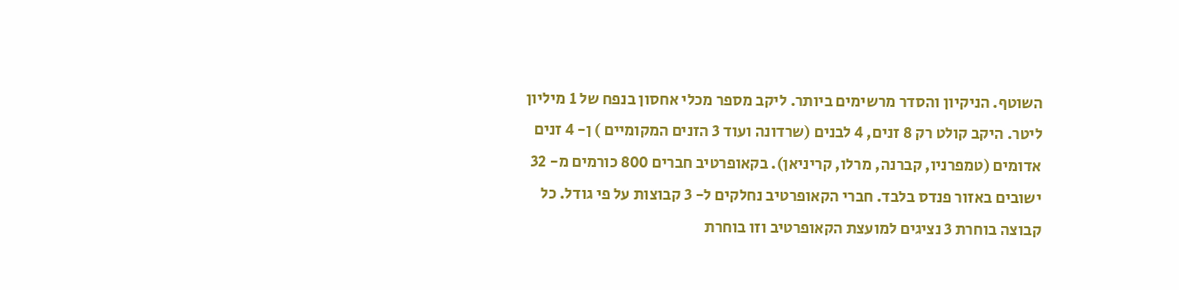השוטף. הניקיון והסדר מרשימים ביותר. ליקב מספר מכלי אחסון בנפח של 1 מיליון ליטר. היקב קולט רק 8 זנים, 4 לבנים (שרדונה ועוד 3 הזנים המקומיים ) ן- 4 זנים אדומים (טמפרניו, קברנה, מרלו, קריניאן). בקאופרטיב חברים 800 כורמים מ- 32 ישובים באזור פנדס בלבד. חברי הקאופרטיב נחלקים ל- 3 קבוצות על פי גודל. כל קבוצה בוחרת 3 נציגים למועצת הקאופרטיב וזו בוחרת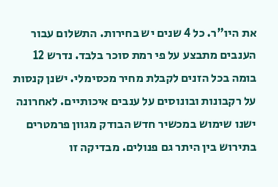את היו"ר. כל 4 שנים יש בחירות. התשלום עבור הענבים מתבצע על פי רמת סוכר בלבד. נדרש 12 בומה בכל הזנים לקבלת מחיר מכסימלי. ישנן קנסות על רקבונות ובונוסים על ענבים איכותיים. לאחרונה ישנו שימוש במכשיר חדש הבודק מגוון פרמטרים בתירוש בין היתר גם פנולים. מבדיקה זו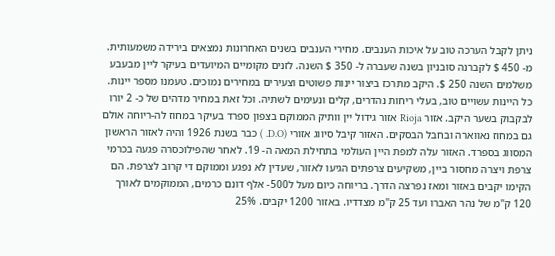ניתן לקבל הערכה טוב על איכות הענבים. מחירי הענבים בשנים האחרונות נמצאים בירידה משמעותית. מ- 450 $ לקברנה סובניון בשנה שעברה ל- 350 $ השנה. לזנים מקומיים המיועדים בעיקר ליין מבעבע משלמים השנה 250 $. היקב מתרכז ביצור יינות פשוטים וצעירים במחירים נמוכים. טעמנו מספר יינות. כל היינות עשויים טוב, בעלי ריחות נהדרים, קלים ונעימים לשתיה. וכל זאת במחיר מדהים של כ- 2 יורו לבקבוק בשער היקב. אזור Rioja אזור גידול יין וותיק הממוקם בצפון ספרד בעיקר במחוז לה-ריוחה אולם גם במחוז נאווארה ובחבל הבסקים. האזור קיבל סיווג אזורי (D.O. ) כבר בשנת 1926 והיה לאזור הראשון המסווג בספרד. האזור עלה למפת היין העולמי בתחילת המאה ה- 19. לאחר שהפילוכסרה פגעה בכרמי צרפת ויצרה מחסור ביין, משקיעים צרפתים הגיעו לאזור, שעדין לא נפגע וממוקם די קרוב לצרפת. הם הקימו יקבים באזור ומאז נפרצה הדרך. בריוחה כיום מעל ל500- אלף דונם כרמים, הממוקמים לאורך 120 ק"מ של נהר האברו ועד 25 ק"מ מצדדיו. באזור 1200 יקבים. 25%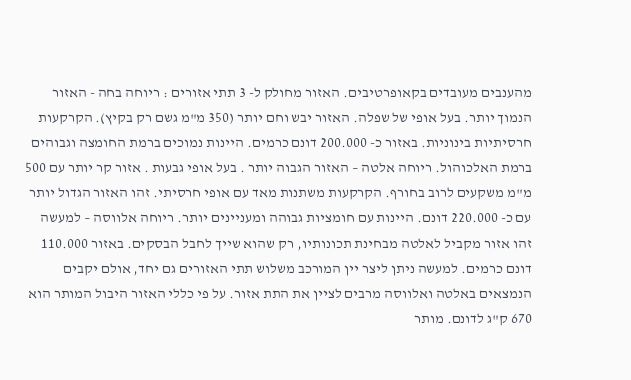מהענבים מעובדים בקאופרטיבים. האזור מחולק ל- 3 תתי אזורים : ריוחה בחה - האזור הנמוך יותר. בעל אופי של שפלה. האזור יבש וחם יותר (350 מ"מ גשם רק בקיץ). הקרקעות חרסיתיות בינוניות. באזור כ- 200.000 דונם כרמים. היינות נמוכים ברמת החומצה וגבוהים ברמת האלכוהול. ריוחה אלטה – האזור הגבוה יותר . בעל אופי גבעות . אזור קר יותר עם 500 מ"מ משקעים לרוב בחורף. הקרקעות משתנות מאד עם אופי חרסיתי. זהו האזור הגדול יותר עם כ- 220.000 דונם. היינות עם חומציות גבוהה ומעניינים יותר. ריוחה אלווסה – למעשה זהו אזור מקביל לאלטה מבחינת תכונותיו, רק שהוא שייך לחבל הבסקים. באזור 110.000 דונם כרמים. למעשה ניתן ליצר יין המורכב משלוש תתי האזורים גם יחד, אולם יקבים הנמצאים באלטה ואלווסה מרבים לציין את התת אזור. על פי כללי האזור היבול המותר הוא 670 ק"ג לדונם. מותר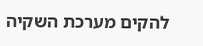להקים מערכת השקיה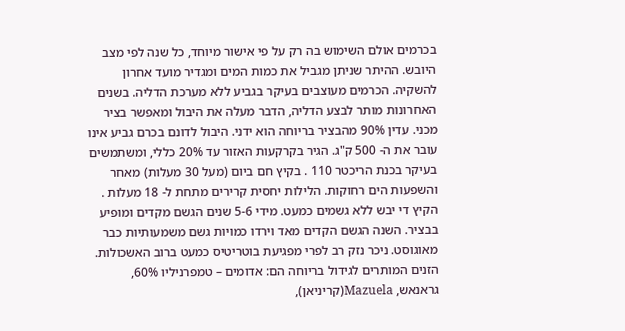בכרמים אולם השימוש בה רק על פי אישור מיוחד, כל שנה לפי מצב היובש. ההיתר שניתן מגביל את כמות המים ומגדיר מועד אחרון להשקיה. הכרמים מעוצבים בעיקר בגביע ללא מערכת הדליה. בשנים האחרונות מותר לבצע הדליה, הדבר מעלה את היבול ומאפשר בציר מכני. עדין 90% מהבציר בריוחה הוא ידני. היבול לדונם בכרם גביע אינו עובר את ה- 500 ק"ג. הגיר בקרקעות האזור עד 20% כללי, ומשתמשים בעיקר בכנת הריכטר 110 . בקיץ חם ביום (מעל 30 מעלות) מאחר והשפעות הים רחוקות. הלילות יחסית קרירים מתחת ל- 18 מעלות . הקיץ די יבש ללא גשמים כמעט. מידי 5-6 שנים הגשם מקדים ומופיע בבציר. השנה הגשם הקדים מאד וירדו כמויות גשם משמעותיות כבר מאוגוסט. ניכר נזק רב לפרי מפגיעת בוטריטיס כמעט ברוב האשכולות. הזנים המותרים לגידול בריוחה הם: אדומים – טמפרניליו 60%, גראנאש, Mazuela(קריניאן),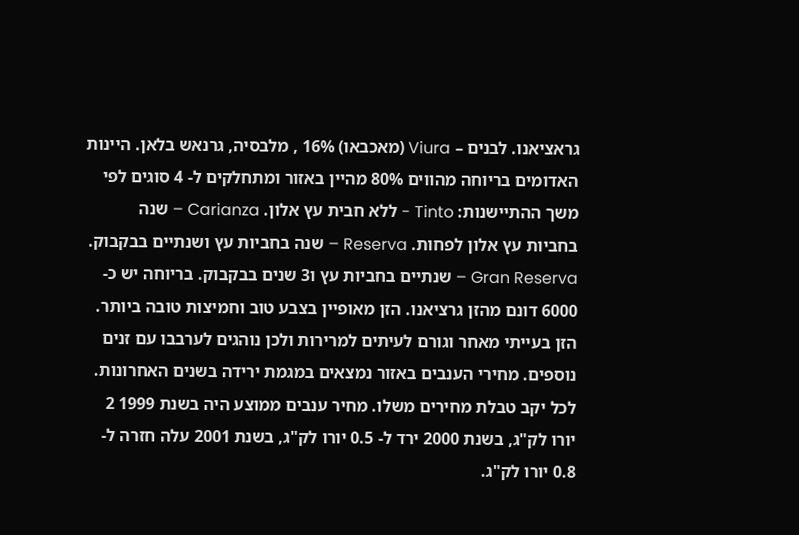גראציאנו. לבנים – Viura (מאכבאו) 16% , מלבסיה, גרנאש בלאן. היינות האדומים בריוחה מהווים 80% מהיין באזור ומתחלקים ל- 4 סוגים לפי משך ההתיישנות: Tinto - ללא חבית עץ אלון. Carianza – שנה בחביות עץ אלון לפחות. Reserva – שנה בחביות עץ ושנתיים בבקבוק. Gran Reserva – שנתיים בחביות עץ ו3 שנים בבקבוק. בריוחה יש כ- 6000 דונם מהזן גרציאנו. הזן מאופיין בצבע טוב וחמיצות טובה ביותר. הזן בעייתי מאחר וגורם לעיתים למרירות ולכן נוהגים לערבבו עם זנים נוספים. מחירי הענבים באזור נמצאים במגמת ירידה בשנים האחרונות. לכל יקב טבלת מחירים משלו. מחיר ענבים ממוצע היה בשנת 1999 2 יורו לק"ג, בשנת 2000 ירד ל- 0.5 יורו לק"ג, בשנת 2001 עלה חזרה ל- 0.8 יורו לק"ג.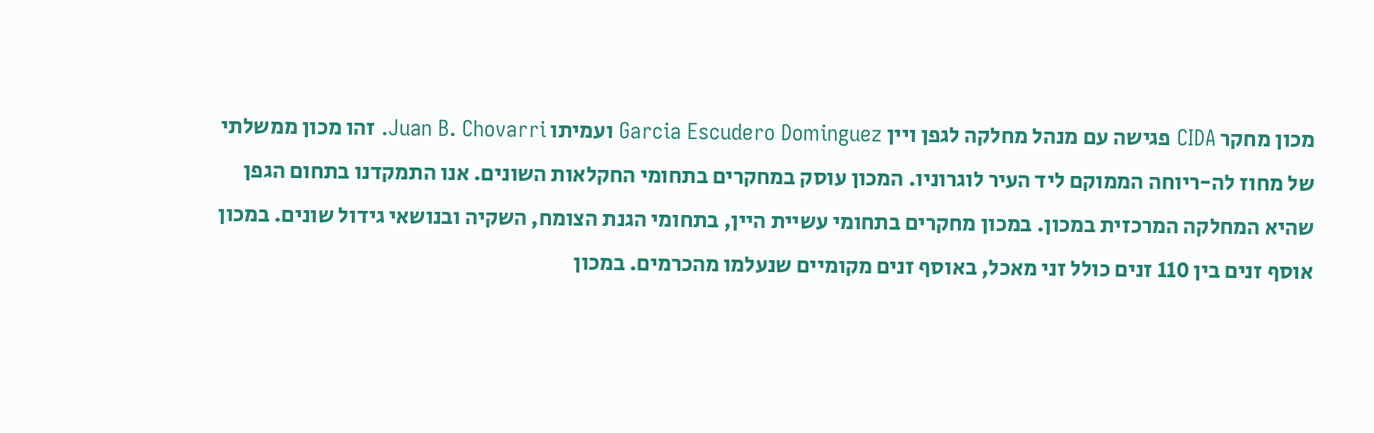מכון מחקר CIDA פגישה עם מנהל מחלקה לגפן ויין Garcia Escudero Dominguez ועמיתו Juan B. Chovarri. זהו מכון ממשלתי של מחוז לה-ריוחה הממוקם ליד העיר לוגרוניו. המכון עוסק במחקרים בתחומי החקלאות השונים. אנו התמקדנו בתחום הגפן שהיא המחלקה המרכזית במכון. במכון מחקרים בתחומי עשיית היין, בתחומי הגנת הצומח, השקיה ובנושאי גידול שונים. במכון אוסף זנים בין 110 זנים כולל זני מאכל, באוסף זנים מקומיים שנעלמו מהכרמים. במכון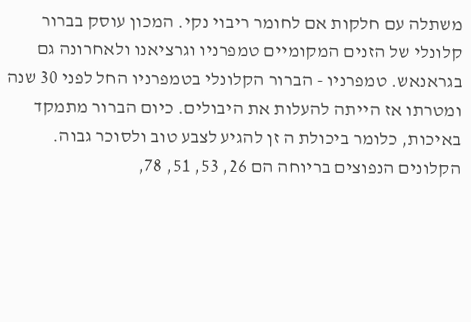משתלה עם חלקות אם לחומר ריבוי נקי. המכון עוסק בברור קלונלי של הזנים המקומיים טמפרניו וגרציאנו ולאחרונה גם בגראנאש. טמפרניו - הברור הקלונלי בטמפרניו החל לפני 30 שנה ומטרתו אז הייתה להעלות את היבולים. כיום הברור מתמקד באיכות, כלומר ביכולת ה זן להגיע לצבע טוב ולסוכר גבוה. הקלונים הנפוצים בריוחה הם 26, 53, 51, 78,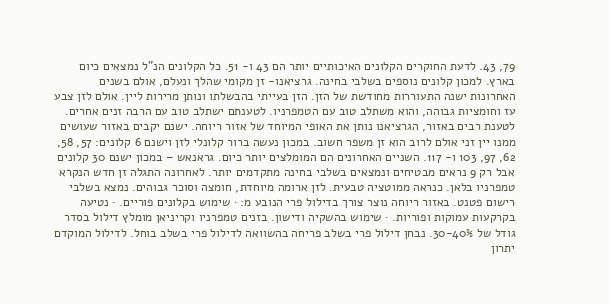79, 43. לדעת החוקרים הקלונים האיכותיים יותר הם 43 ו- 51. כל הקלונים הנ"ל נמצאים כיום בארץ. למכון קלונים נוספים בשלבי בחינה. גרציאנו- זן מקומי שהלך ונעלם, אולם בשנים האחרונות ישנה התעוררות מחודשת של הזן. הזן בעייתי בהבשלתו ונותן מרירות ליין. אולם לזן צבע עז וחומציות גבוהה, והוא משתלב טוב עם הטמפרניו. לטענתם ישתלב טוב עם הרבה זנים אחרים. לטענת רבים באזור, הגרציאנו נותן את האופי המיוחד של אזור ריוחה. ישנם יקבים באזור שעושים ממנו יין זני אולם לרוב הוא זן משפר חשוב. במכון נעשה ברור קלונלי לזן וישנם 6 קלונים: 57, 58, 62, 97, 103 ו- 117. השניים האחרונים הם המומלצים יותר כיום. גראנאש – במכון ישנם 30 קלונים אבל רק 9 נראים מבטיחים ונמצאים בשלבי בחינה מתקדמים יותר. לאחרונה התגלה זן חדש הנקרא טמפרניו בלאן. כנראה ממוטציה טבעית. לזן ארומה מיוחדת, חומצה וסוכר גבוהים. נמצא בשלבי רישום פטנט. באזור ריוחה נוצר צורך בדילול פרי הנובע מ: · שימוש בקלונים פוריים. · נטיעה בקרקעות עמוקות ופוריות. · שימוש בהשקיה ודישון. בזנים טמפרניו וקריניאן מומלץ דילול בסדר גודל של 30-40%. נבחן דילול פרי בשלב פריחה בהשוואה לדילול פרי בשלב בוחל. לדילול המוקדם יתרון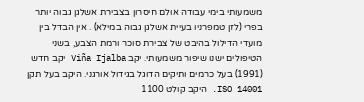משמעותי בימי עבודה אולם חיסרון בצבירת אשלגן גבוה יותר בפרי (לזן טמפרניו בעיית אשלגן גבוה במילא) . אין הבדל בין מועדי הדילול בהיבט של צבירת סוכר ורמת הצבע, בשני הטיפולים ישנו שיפור משמעותי. יקב Viña Ijalba יקב חדש (1991) בעל כרמים ותיקים הדוגל בגידול אורגני. היקב בעל תקן ISO 14001. היקב קולט 1100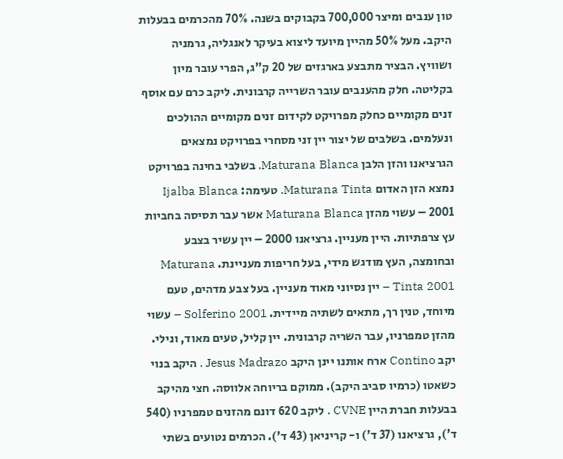טון ענבים ומיצר 700,000 בקבוקים בשנה. 70% מהכרמים בבעלות היקב. מעל 50% מהיין מיועד ליצוא בעיקר לאנגליה, גרמניה ושוויץ. הבציר מתבצע בארגזים של 20 ק"ג, הפרי עובר מיון בקליטה. חלק מהענבים עובר השרייה קרבונית. ליקב כרם עם אוסף זנים מקומיים כחלק מפרויקט לקידום זנים מקומיים ההולכים ונעלמים. בשלבים של יצור יין זני מסחרי בפרויקט נמצאים הגרציאנו והזן הלבן Maturana Blanca. בשלבי בחינה בפרויקט נמצא הזן האדום Maturana Tinta. טעימה: Ijalba Blanca 2001 – עשוי מהזן Maturana Blanca אשר עבר תסיסה בחביות עץ צרפתיות. היין מעניין. גרציאנו 2000 – יין עשיר בצבע ובחומצה, העץ מודגש מידי, בעל חריפות מעניינת. Maturana Tinta 2001 – יין נסיוני מאוד מעניין. בעל צבע מדהים, טעם מיוחד, טנין רך, מתאים לשתיה מיידית. Solferino 2001 – עשוי מהזן טמפרניו, עבר השריה קרבונית. יין קליל, טעים מאוד, ונילי. יקב Contino ארח אותנו יינן היקב Jesus Madrazo . היקב בנוי כשאטו (כרמיו סביב היקב). ממוקם בריוחה אלווסה. חצי מהיקב בבעלות חברת היין CVNE . ליקב 620 דונם מהזנים טמפרניו (540 ד'), גרציאנו (37 ד') ו- קריניאן (43 ד'). הכרמים נטועים בשתי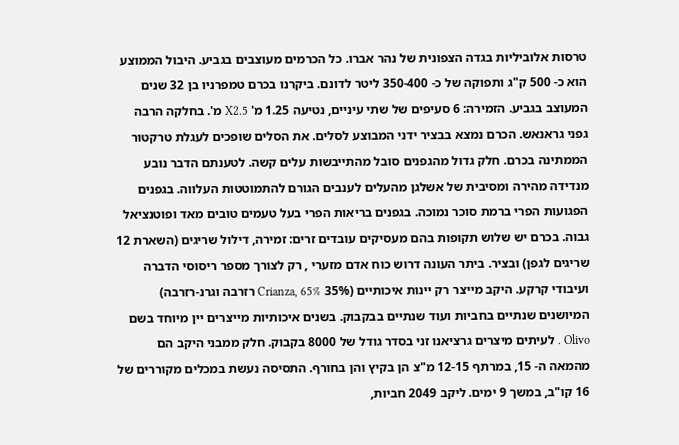טרסות אלוביליות בגדה הצפונית של נהר אברו. כל הכרמים מעוצבים בגביע. היבול הממוצע הוא כ- 500 ק"ג ותפוקה של כ- 350-400 ליטר לדונם. ביקרנו בכרם טמפרניו בן 32 שנים המעוצב בגביע. הזמירה: 6 סעיפים של שתי עיניים, נטיעה 1.25 מ' X2.5 מ'. בחלקה הרבה גפני גראנאש. הכרם נמצא בבציר ידני המבוצע לסלים. את הסלים שופכים לעגלת טרקטור הממתינה בכרם. חלק גדול מהגפנים סובל מהתייבשות עלים קשה. לטענתם הדבר נובע מנדידה מהירה ומסיבית של אשלגן מהעלים לענבים הגורם להתמוטטות העלווה. בגפנים הפגועות הפרי ברמת סוכר נמוכה. בגפנים בריאות הפרי בעל טעמים טובים מאד ופוטנציאל גבוה. בכרם יש שלוש תקופות בהם מעסיקים עובדים זרים: זמירה, דילול שריגים (השארת 12 שריגים לגפן) ובציר. ביתר העונה דרוש כוח אדם מזערי , רק לצורך מספר ריסוסי הדברה ועיבודי קרקע. היקב מייצר רק יינות איכותיים (35% Crianza, 65% רזרבה וגרנ-רזרבה) המיושנים שנתיים בחביות ועוד שנתיים בבקבוק. בשנים איכותיות מייצרים יין מיוחד בשם Olivo . לעיתים מיצרים גרציאנו זני בסדר גודל של 8000 בקבוק. חלק ממבני היקב הם מהמאה ה- 15, במרתף 12-15 מ"צ הן בקיץ והן בחורף. התסיסה נעשת במכלים מקוררים של 16 קו"ב, במשך 9 ימים. ליקב 2049 חביות,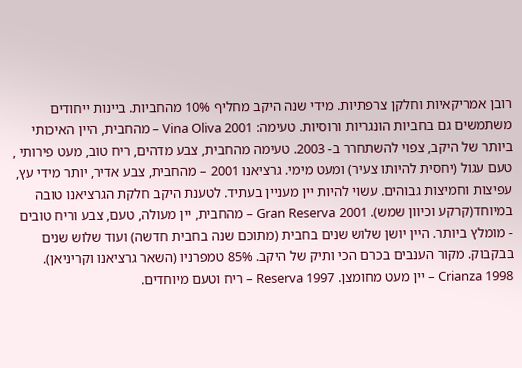רובן אמריקאיות וחלקן צרפתיות. מידי שנה היקב מחליף 10% מהחביות. ביינות ייחודים משתמשים גם בחביות הונגריות ורוסיות. טעימה: Vina Oliva 2001 – מהחבית, היין האיכותי ביותר של היקב, צפוי להשתחרר ב- 2003. טעימה מהחבית, צבע מדהים, ריח טוב, מעט פירותי , טעם עגול (יחסית להיותו צעיר) ומעט מימי. גרציאנו 2001 – מהחבית, צבע אדיר, יותר מידי עץ, עפיצות וחמיצות גבוהים. עשוי להיות יין מעניין בעתיד. לטענת היקב חלקת הגרציאנו טובה במיוחד(קרקע וכיוון שמש). 2001 Gran Reserva – מהחבית, יין מעולה, טעם, צבע וריח טובים - מומלץ ביותר. היין יושן שלוש שנים בחבית (מתוכם שנה בחבית חדשה) ועוד שלוש שנים בבקבוק. מקור הענבים בכרם הכי ותיק של היקב. 85% טמפרניו (השאר גרציאנו וקריניאן). Crianza 1998 – יין מעט מחומצן. Reserva 1997 – ריח וטעם מיוחדים.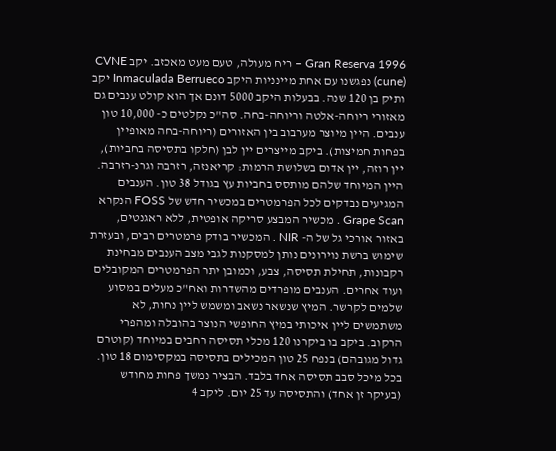Gran Reserva 1996 – ריח מעולה, טעם מעט מאכזב. יקב CVNE (cune) נפגשנו עם אחת מיינניות היקב Inmaculada Berrueco יקב ותיק בן 120 שנה. בבעלות היקב 5000 דונם אך הוא קולט ענבים גם מאזורי ריוחה-אלטה וריוחה-בחה. סה"כ נקלטים כ- 10,000 טון ענבים. היין מיוצר מערבוב בין האזורים (ריוחה-בחה מאופיין בפחות חמיצות). ביקב מייצרים יין לבן (חלקו בתסיסה בחביות), יין רוזה, יין אדום בשלושת הרמות: קריאנזה, רזרבה וגרנ-רזרבה. היין המיוחד שלהם מותסס בחביות עץ בגודל 38 טון. הענבים המגיעים נבדקים לכל הפרמטרים במכשיר חדש של FOSS הנקרא Grape Scan . מכשיר המבצע סריקה אופטית, ללא ראגנטים, באזור אורכי גל של ה- NIR . המכשיר בודק פרמטרים רבים, ובעזרת שימוש ברשת נוירונים נותן למסקנות לגבי מצב הענבים מבחינת רקבונות, תחילת תסיסה, צבע, וכמובן יתר הפרמטרים המקובלים ועוד אחרים. הענבים מופרדים מהשדרות ואח"כ מעלים במסוע שלמים לקרשר. המיץ שנשאר נשאב ומשמש ליין נחות, לא משתמשים ליין איכותי במיץ החופשי הנוצר בהובלה ומהפרי הרקוב. ביקב בו ביקרנו 120 מכלי תסיסה רחבים במיוחד (קוטרם גדול מגובהם) בנפח 25 טון המכילים בתסיסה במקסימום 18 טון. בכל מיכל סבב תסיסה אחד בלבד. הבציר נמשך פחות מחודש (בעיקר זן אחד) והתסיסה עד 25 יום. ליקב 4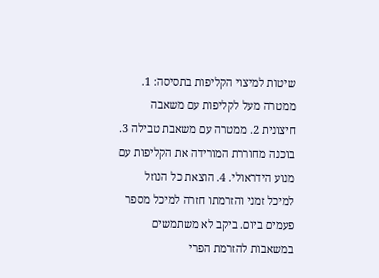שיטות למיצוי הקליפות בתסיסה: 1. ממטרה מעל לקליפות עם משאבה חיצונית 2. ממטרה עם משאבת טבילה 3. בוכנה מחוררת המורידה את הקליפות עם מנוע הידראולי. 4. הוצאת כל הנוזל למיכל זמני והזרמתו חזרה למיכל מספר פעמים ביום. ביקב לא משתמשים במשאבות להזרמת הפרי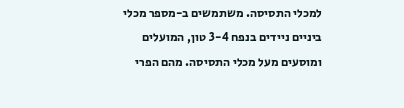למכלי התסיסה. משתמשים ב-מספר מכלי ביניים ניידים בנפח 3-4 טון, המועלים ומוסעים מעל מכלי התסיסה. מהם הפרי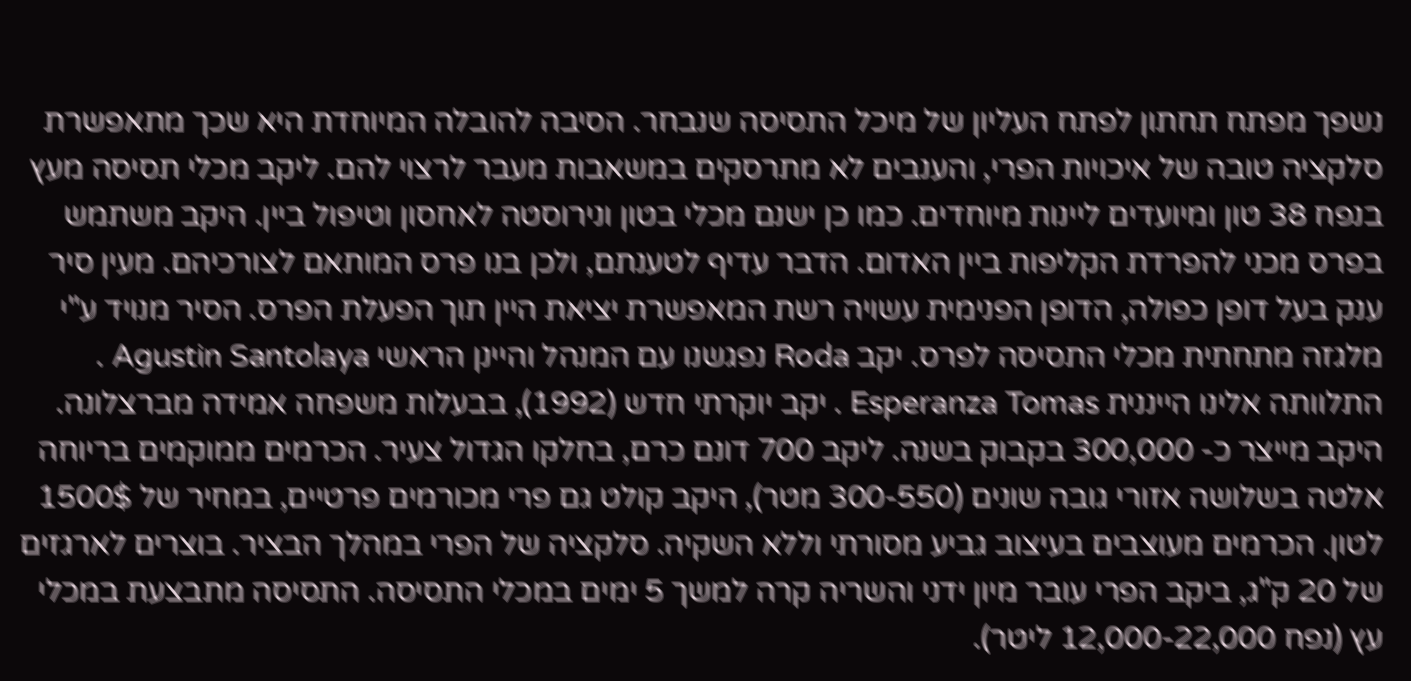נשפך מפתח תחתון לפתח העליון של מיכל התסיסה שנבחר. הסיבה להובלה המיוחדת היא שכך מתאפשרת סלקציה טובה של איכויות הפרי, והענבים לא מתרסקים במשאבות מעבר לרצוי להם. ליקב מכלי תסיסה מעץ בנפח 38 טון ומיועדים ליינות מיוחדים. כמו כן ישנם מכלי בטון ונירוסטה לאחסון וטיפול ביין. היקב משתמש בפרס מכני להפרדת הקליפות ביין האדום. הדבר עדיף לטענתם, ולכן בנו פרס המותאם לצורכיהם. מעין סיר ענק בעל דופן כפולה, הדופן הפנימית עשויה רשת המאפשרת יציאת היין תוך הפעלת הפרס. הסיר מנויד ע"י מלגזה מתחתית מכלי התסיסה לפרס. יקב Roda נפגשנו עם המנהל והיינן הראשי Agustin Santolaya . התלוותה אלינו הייננית Esperanza Tomas . יקב יוקרתי חדש (1992), בבעלות משפחה אמידה מברצלונה. היקב מייצר כ- 300,000 בקבוק בשנה. ליקב 700 דונם כרם, בחלקו הגדול צעיר. הכרמים ממוקמים בריוחה אלטה בשלושה אזורי גובה שונים (300-550 מטר), היקב קולט גם פרי מכורמים פרטיים, במחיר של 1500$ לטון. הכרמים מעוצבים בעיצוב גביע מסורתי וללא השקיה. סלקציה של הפרי במהלך הבציר. בוצרים לארגזים של 20 ק"ג, ביקב הפרי עובר מיון ידני והשריה קרה למשך 5 ימים במכלי התסיסה. התסיסה מתבצעת במכלי עץ (נפח 12,000-22,000 ליטר).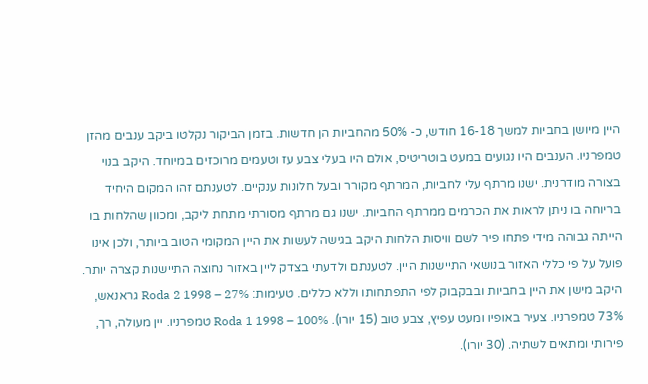היין מיושן בחביות למשך 16-18 חודש, כ- 50% מהחביות הן חדשות. בזמן הביקור נקלטו ביקב ענבים מהזן טמפרניו. הענבים היו נגועים במעט בוטריטיס, אולם היו בעלי צבע עז וטעמים מרוכזים במיוחד. היקב בנוי בצורה מודרנית. ישנו מרתף עלי לחביות, המרתף מקורר ובעל חלונות ענקיים. לטענתם זהו המקום היחיד בריוחה בו ניתן לראות את הכרמים ממרתף החביות. ישנו גם מרתף מסורתי מתחת ליקב, ומכוון שהלחות בו הייתה גבוהה מידי פתחו פיר לשם וויסות הלחות היקב בגישה לעשות את היין המקומי הטוב ביותר, ולכן אינו פועל על פי כללי האזור בנושאי התיישנות היין. לטענתם ולדעתי בצדק ליין באזור נחוצה התיישנות קצרה יותר. היקב מישן את היין בחביות ובבקבוק לפי התפתחותו וללא כללים. טעימות: Roda 2 1998 – 27% גראנאש, 73% טמפרניו. צעיר באופיו ומעט עפיץ, צבע טוב (15 יורו). Roda 1 1998 – 100% טמפרניו. יין מעולה, רך, פירותי ומתאים לשתיה. (30 יורו).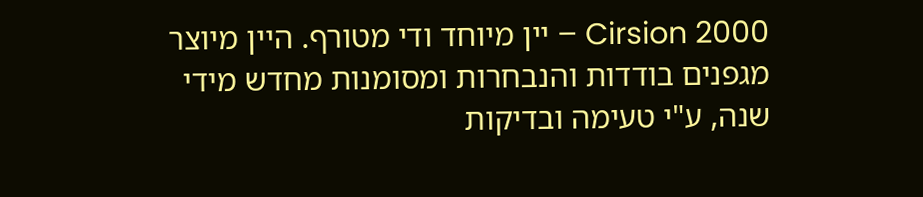Cirsion 2000 – יין מיוחד ודי מטורף. היין מיוצר מגפנים בודדות והנבחרות ומסומנות מחדש מידי שנה, ע"י טעימה ובדיקות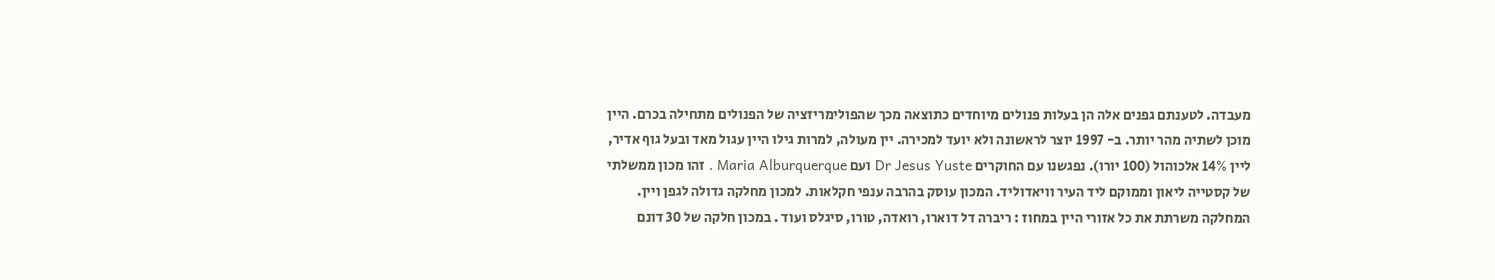מעבדה. לטענתם גפנים אלה הן בעלות פנולים מיוחדים כתוצאה מכך שהפולימריזציה של הפנולים מתחילה בכרם. היין מוכן לשתיה מהר יותר. ב- 1997 יוצר לראשונה ולא יועד למכירה. יין מעולה, למרות גילו היין עגול מאד ובעל גוף אדיר, ליין 14% אלכוהול (100 יורו). נפגשנו עם החוקרים Dr Jesus Yuste ועם Maria Alburquerque . זהו מכון ממשלתי של קסטייה ליאון וממוקם ליד העיר וויאדוליד. המכון עוסק בהרבה ענפי חקלאות. למכון מחלקה גדולה לגפן ויין. המחלקה משרתת את כל אזורי היין במחוז : ריברה דל דוארו, רואדה, טורו, סיגלס ועוד . במכון חלקה של 30 דונם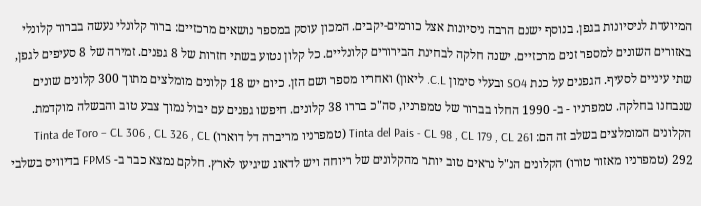המיועדת לניסיונות בגפן. בנוסף ישנם הרבה ניסיונות אצל כורמים-יקבים. המכון עוסק במספר נושאים מרכזיים: ברור קלונלי נעשה בברור קלונלי באזורים השונים למספר זנים מרכזיים. ישנה חלקה לבחינת הבירורים קלונליים. כל קלון נטוע בשתי חזרות של 8 גפנים. זמירה של 8 סעיפים לגפן, שתי עיניים לסעיף. הגפנים על כנת SO4 ובעלי סימון C.L. ליאון) ואחריו מספר ושם הזן. כיום יש 18 קלונים מומלצים מתוך 300 קלונים שונים שנבחנו בחלקה. טמפרניו - ב- 1990 החלו בברור של טמפרניו, סה"כ בררו 38 קלונים. חיפשו גפנים עם יבול נמוך צבע טוב והבשלה מוקדמת. הקלונים המומלצים בשלב זה הם: Tinta del Pais - CL 98 , CL 179 , CL 261 (טמפרניו מריברה דל דוארו) Tinta de Toro – CL 306 , CL 326 , CL 292 (טמפרניו מאזור טורו) הקלונים הנ"ל נראים טוב יותר מהקלונים של ריוחה ויש לדאוג שיגיעו לארץ. חלקם נמצא כבר ב- FPMS בדיוויס בשלבי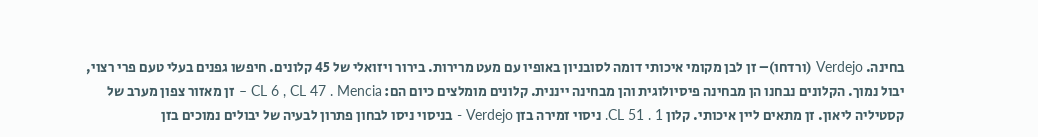בחינה. Verdejo (ורדחו)– זן לבן מקומי איכותי דומה לסובניון באופיו עם מעט מרירות. בירור ויזואלי של 45 קלונים. חיפשו גפנים בעלי טעם פרי רצוי, יבול נמוך. הקלונים נבחנו הן מבחינה פיסיולוגית והן מבחינה ייננית. קלונים מומלצים כיום הם: CL 6 , CL 47 . Mencia – זן מאזור צפון מערב של קסטיליה ליאון. זן מתאים ליין איכותי. קלון CL 51 . 1. ניסוי זמירה בזן Verdejo - בניסוי ניסו לבחון פתרון לבעיה של יבולים נמוכים בזן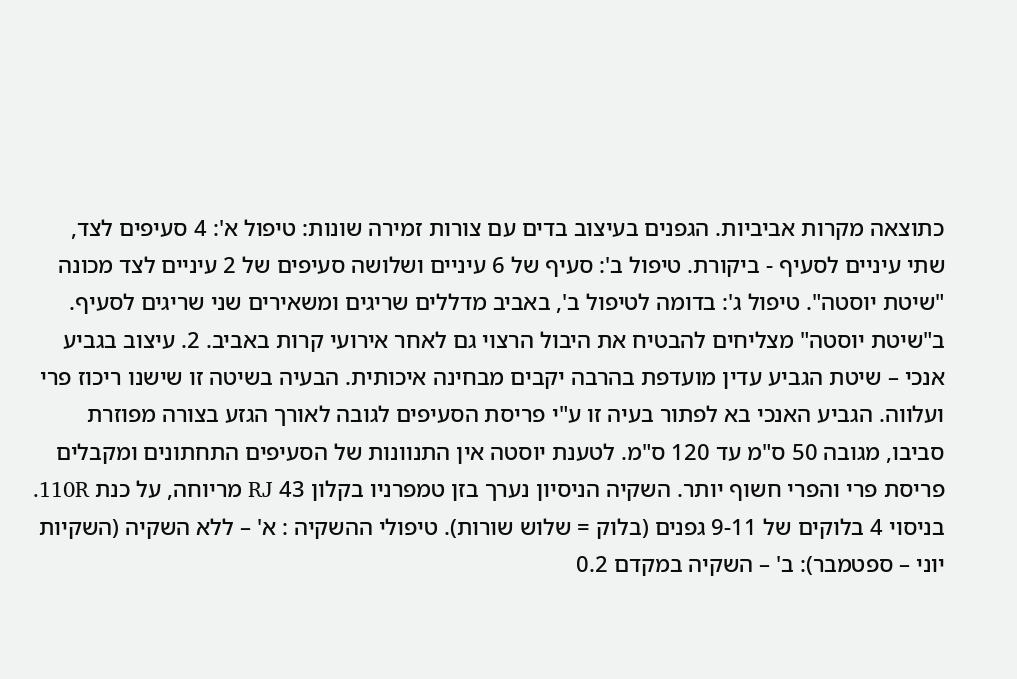כתוצאה מקרות אביביות. הגפנים בעיצוב בדים עם צורות זמירה שונות: טיפול א': 4 סעיפים לצד, שתי עיניים לסעיף - ביקורת. טיפול ב': סעיף של 6 עיניים ושלושה סעיפים של 2 עיניים לצד מכונה "שיטת יוסטה". טיפול ג': בדומה לטיפול ב', באביב מדללים שריגים ומשאירים שני שריגים לסעיף. ב"שיטת יוסטה" מצליחים להבטיח את היבול הרצוי גם לאחר אירועי קרות באביב. 2. עיצוב בגביע אנכי – שיטת הגביע עדין מועדפת בהרבה יקבים מבחינה איכותית. הבעיה בשיטה זו שישנו ריכוז פרי ועלווה. הגביע האנכי בא לפתור בעיה זו ע"י פריסת הסעיפים לגובה לאורך הגזע בצורה מפוזרת סביבו, מגובה 50 ס"מ עד 120 ס"מ. לטענת יוסטה אין התנוונות של הסעיפים התחתונים ומקבלים פריסת פרי והפרי חשוף יותר. השקיה הניסיון נערך בזן טמפרניו בקלון 43 RJ מריוחה, על כנת 110R. בניסוי 4 בלוקים של 9-11 גפנים (בלוק = שלוש שורות). טיפולי ההשקיה : א' – ללא השקיה (השקיות יוני – ספטמבר): ב' – השקיה במקדם 0.2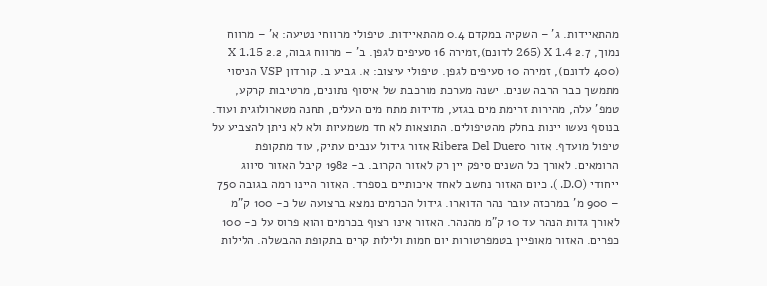מהתאיידות. ג' – השקיה במקדם 0.4 מהתאיידות. טיפולי מרווחי נטיעה: א' – מרווח נמוך, 2.7 X 1.4 (265 לדונם),זמירה 16 סעיפים לגפן. ב' – מרווח גבוה, 2.2 X 1.15 (400 לדונם), זמירה 10 סעיפים לגפן. טיפולי עיצוב: א. גביע ב. קורדון VSP הניסוי מתמשך כבר הרבה שנים. ישנה מערכת מורכבת של איסוף נתונים, מרטיבות קרקע, טמפ' עלה, מהירות זרימת מים בגזע, מדידות מתח מים העלים, תחנה מטארולוגית ועוד. בנוסף נעשו יינות בחלק מהטיפולים. התוצאות לא חד משמעיות ולא לא ניתן להצביע על טיפול מועדף. אזור Ribera Del Duero אזור גידול ענבים עתיק, עוד מתקופת הרומאים. לאורך כל השנים סיפק יין רק לאזור הקרוב. ב- 1982 קיבל האזור סיווג ייחודי (D.O. ). כיום האזור נחשב לאחד איכותיים בספרד. האזור היינו רמה בגובה 750 – 900 מ' במרכזה עובר נהר הדוארו. גידול הכרמים נמצא ברצועה של כ- 100 ק"מ לאורך גדות הנהר עד 10 ק"מ מהנהר. האזור אינו רצוף בכרמים והוא פרוס על כ- 100 כפרים. האזור מאופיין בטמפרטורות יום חמות ולילות קרים בתקופת ההבשלה. הלילות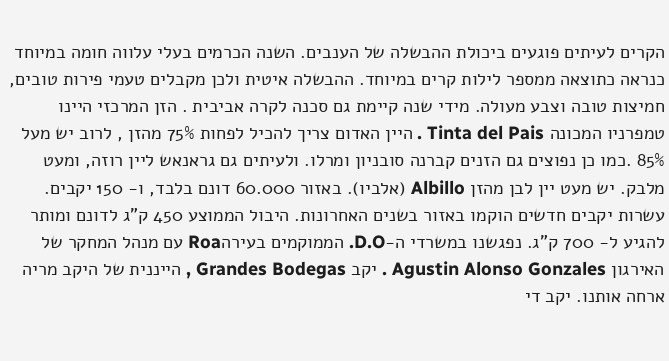הקרים לעיתים פוגעים ביכולת ההבשלה של הענבים. השנה הכרמים בעלי עלווה חומה במיוחד כנראה כתוצאה ממספר לילות קרים במיוחד. ההבשלה איטית ולכן מקבלים טעמי פירות טובים, חמיצות טובה וצבע מעולה. מידי שנה קיימת גם סכנה לקרה אביבית . הזן המרכזי היינו טמפרניו המכונה Tinta del Pais . היין האדום צריך להכיל לפחות 75% מהזן , לרוב יש מעל 85% .כמו כן נפוצים גם הזנים קברנה סובניון ומרלו. ולעיתים גם גראנאש ליין רוזה, ומעט מלבק. יש מעט יין לבן מהזן Albillo (אלביו). באזור 60.000 דונם בלבד, ו- 150 יקבים. עשרות יקבים חדשים הוקמו באזור בשנים האחרונות. היבול הממוצע 450 ק"ג לדונם ומותר להגיע ל- 700 ק"ג. נפגשנו במשרדי ה-D.O. הממוקמים בעירהRoa עם מנהל המחקר של האירגון Agustin Alonso Gonzales . יקב Grandes Bodegas , הייננית של היקב מריה ארחה אותנו. יקב די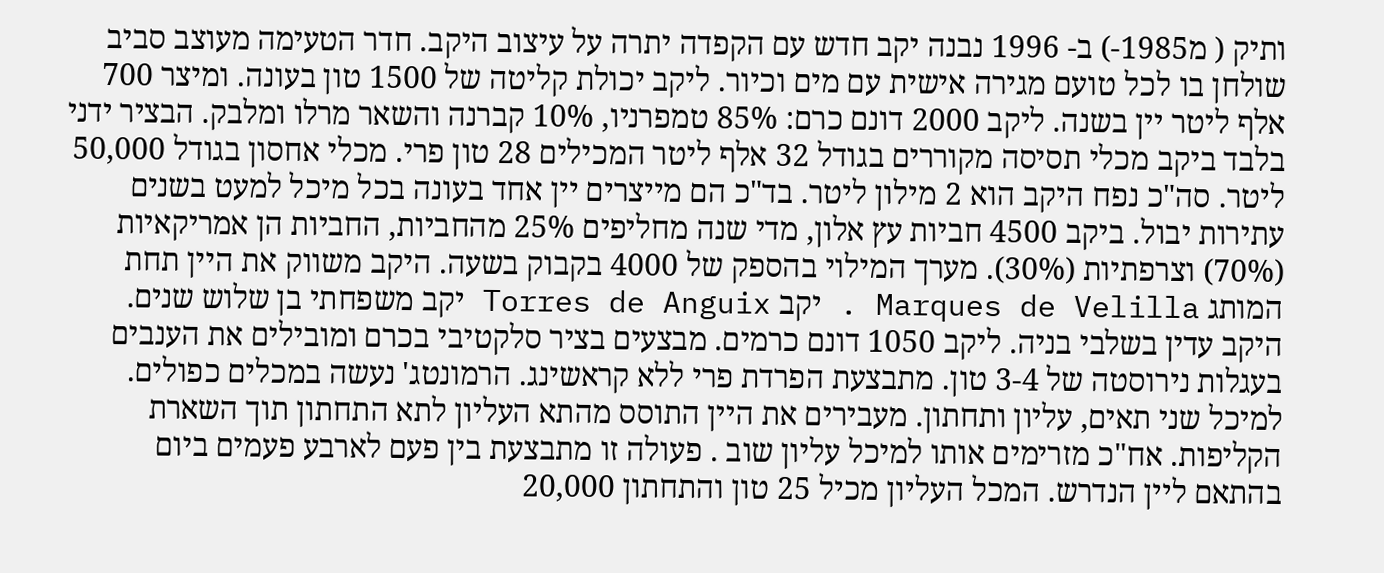ותיק ( מ1985-) ב- 1996 נבנה יקב חדש עם הקפדה יתרה על עיצוב היקב. חדר הטעימה מעוצב סביב שולחן בו לכל טועם מגירה אישית עם מים וכיור. ליקב יכולת קליטה של 1500 טון בעונה. ומיצר 700 אלף ליטר יין בשנה. ליקב 2000 דונם כרם: 85% טמפרניו, 10% קברנה והשאר מרלו ומלבק. הבציר ידני בלבד ביקב מכלי תסיסה מקוררים בגודל 32 אלף ליטר המכילים 28 טון פרי. מכלי אחסון בגודל 50,000 ליטר. סה"כ נפח היקב הוא 2 מילון ליטר. בד"כ הם מייצרים יין אחד בעונה בכל מיכל למעט בשנים עתירות יבול. ביקב 4500 חביות עץ אלון, מדי שנה מחליפים 25% מהחביות, החביות הן אמריקאיות (70%) וצרפתיות (30%). מערך המילוי בהספק של 4000 בקבוק בשעה. היקב משווק את היין תחת המותג Marques de Velilla . יקב Torres de Anguix יקב משפחתי בן שלוש שנים. היקב עדין בשלבי בניה. ליקב 1050 דונם כרמים. מבצעים בציר סלקטיבי בכרם ומובילים את הענבים בעגלות נירוסטה של 3-4 טון. מתבצעת הפרדת פרי ללא קראשינג. הרמונטג' נעשה במכלים כפולים. למיכל שני תאים, עליון ותחתון. מעבירים את היין התוסס מהתא העליון לתא התחתון תוך השארת הקליפות. אח"כ מזרימים אותו למיכל עליון שוב . פעולה זו מתבצעת בין פעם לארבע פעמים ביום בהתאם ליין הנדרש. המכל העליון מכיל 25 טון והתחתון 20,000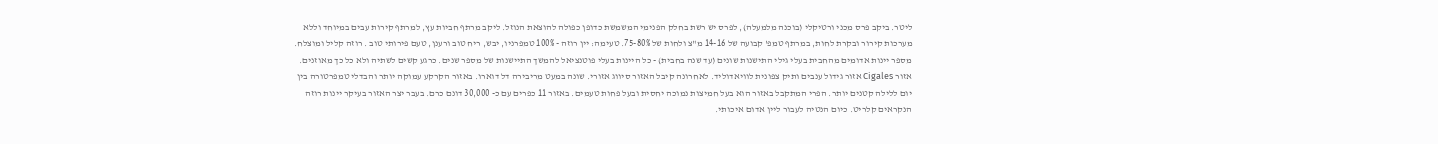ליטר. ביקב פרס מכני ורטיקלי (בוכנה מלמעלה), לפרס יש רשת בחלק הפנימי המשמשת כדופן כפולה להוצאת הנוזל. ליקב מרתף חביות עץ, למרתף קירות עבים במיוחד וללא מערכות קירור ובקרת לחות, במרתף טמפ' קבועה של 14-16 מ"צ ולחות של 75-80%. טעימה: יין רוזה - 100% טמפרניו, יבש, ריח טוב ורענן, טעם פירותי טוב . רוזה קליל ומוצלח. מספר יינות אדומים מהחבית בעלי גילי התישנות שונים (עד שנה בחבית) - כל היינות בעלי פוטנציאל להמשך התיישנות של מספר שנים. כרגע קשים לשתיה ולא כל כך מאוזנים. אזור Cigales אזור גידול ענבים ותיק צפונית לוויאדוליד. לאחרונה קיבל האזור סיווג אזורי. שונה במעט מריבירה דל דוארו. באזור הקרקע עמוקה יותר והבדלי טמפרטורה בין יום ללילה קטנים יותר. הפרי המתקבל באזור הוא בעל חמיצות נמוכה יחסית ובעל פחות טעמים. באזור 11 כפרים עם כ- 30,000 דונם כרם. בעבר יצר האזור בעיקר יינות רוזה הנקראים קלריט. כיום הנטיה לעבור ליין אדום איכותי.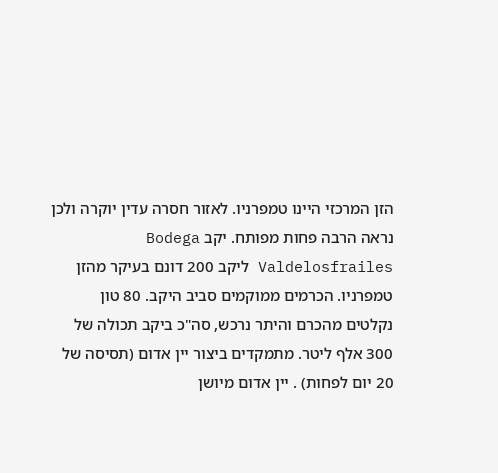הזן המרכזי היינו טמפרניו. לאזור חסרה עדין יוקרה ולכן נראה הרבה פחות מפותח. יקב Bodega Valdelosfrailes ליקב 200 דונם בעיקר מהזן טמפרניו. הכרמים ממוקמים סביב היקב. 80 טון נקלטים מהכרם והיתר נרכש, סה"כ ביקב תכולה של 300 אלף ליטר. מתמקדים ביצור יין אדום (תסיסה של 20 יום לפחות) . יין אדום מיושן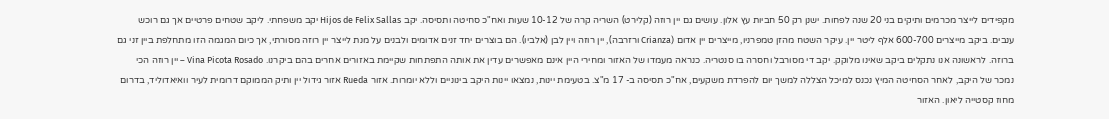מקפידים לייצר מכרמים ותיקים בני 20 שנה לפחות. ישנן רק 50 חביות עץ אלון. עושים גם יין רוזה (קלירט) השריה קרה של 10-12 שעות ואח"כ סחיטה ותסיסה. יקב Hijos de Felix Sallas יקב משפחתי. ליקב שטחים פרטיים אך גם רוכש ענבים. ביקב מייצרים 600-700 אלף ליטר יין. עיקר השטח מהזן טמפרניו, מייצרים יין אדום (Crianza ורזרבה), יין רוזה ויין לבן (אלביו). הם בוצרים יחד זנים אדומים ולבנים על מנת לייצר יין רוזה מסורתי, אך כיום המגמה הזו מתחלפת ביין זני גם ברוזה. לראשונה אנו נתקלים ביקב שאינו מלוקק. יקב די מסורבל וחסרה בו סנטריה. כנראה מעמדו של האזור ומחירי היין אינם מאפשרים עדין את אותה התפתחות שקיימת באזורים אחרים בהם ביקרנו. Vina Picota Rosado – יין רוזה הכי נמכר של היקב, לאחר הסחיטה המיץ נכנס למיכל הצללה למשך יום להפרדת משקעים, אח"כ תסיסה ב- 17 מ"צ. בטעימת יינות, נמצאו יינות היקב בינוניים וללא יומרות. אזור Rueda אזור גידול יין ותיק הממוקם דרומית לעיר וואיאדוליד, בדרום מחוז קסטייה ליאון. האזור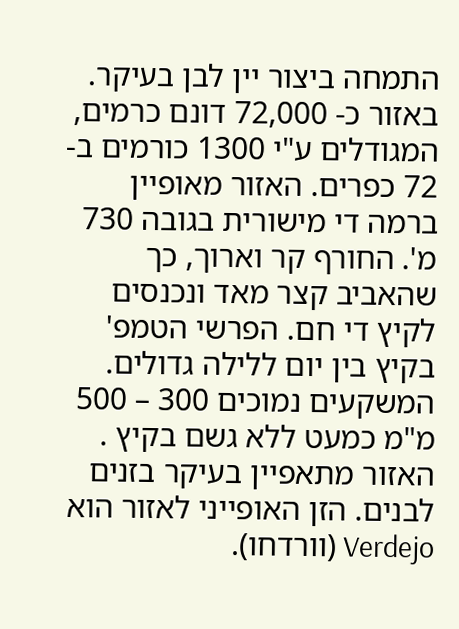התמחה ביצור יין לבן בעיקר. באזור כ- 72,000 דונם כרמים, המגודלים ע"י 1300 כורמים ב- 72 כפרים. האזור מאופיין ברמה די מישורית בגובה 730 מ'. החורף קר וארוך, כך שהאביב קצר מאד ונכנסים לקיץ די חם. הפרשי הטמפ' בקיץ בין יום ללילה גדולים. המשקעים נמוכים 300 – 500 מ"מ כמעט ללא גשם בקיץ . האזור מתאפיין בעיקר בזנים לבנים. הזן האופייני לאזור הוא Verdejo (וורדחו).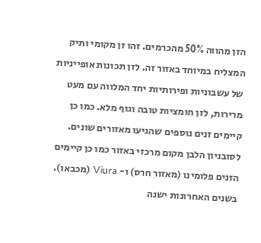הזן מהווה 50% מהכרמים. זהו זן מקומי ותיק המצליח במיוחד באזור זה. לזן תכונות אופייניות של עשבוניות ופירותיות יחד המלווה עם מעט מרירות, לזן חומציות טובה וגוף מלא. כמו כן קיימים זנים נוספים שהגיעו מאזורים שונים. לסובניון הלבן מקום מרכזי באזור כמו כן קיימים הזנים פלומינו (מאזור חרס) ו- Viura (מכבאו). בשנים האחרונות ישנה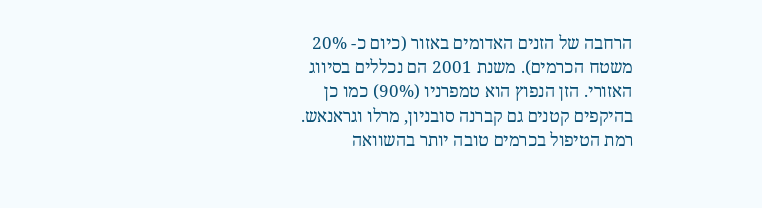הרחבה של הזנים האדומים באזור (כיום כ- 20% משטח הכרמים). משנת 2001 הם נכללים בסיווג האזורי. הזן הנפוץ הוא טמפרניו (90%) כמו כן בהיקפים קטנים גם קברנה סובניון, מרלו וגראנאש. רמת הטיפול בכרמים טובה יותר בהשוואה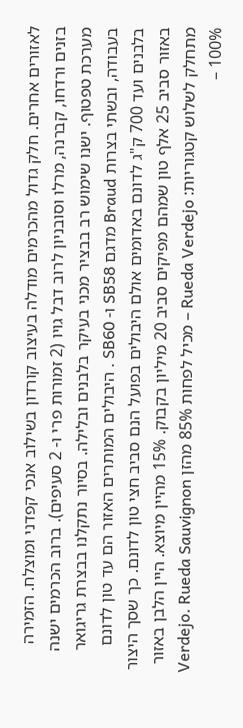לאזורים אחרים. חלק גדול מהכרמים מודלה בעיצוב קורדון בשילוב אנכי קפדני ומוצלח. הזמירה בזנים ורדחו, קברנה, מרלו וסובניון לרוב דבל גויו (2 זמורות פרי ו- 2 סעיפים). ברוב הכרמים ישנה מערכת טפטוף. ישנו שימוש רב בבציר מכני בעיקר בלבנים ובלילה. בסיור נתקלנו בבצרת גריגואר בעבודה, ובשתי בצרות Braud מדגם SB58 ו- SB60 . היבולים המותרים האזור הם עד טון לדונם בלבנים ועד 700 ק"ג לדונם באדומים אולם היבולים בפועל הנם סביב חצי טון לדונם. כך שסך היצור באזור סביב 25 אלף טון שמהם מפיקים סביב 20 מיליון בקבוק. 15% מהיין מיוצא. היין הלבן באזור מתחלק לשלוש קטגוריות: Rueda Verdejo – מכיל לפחות 85% מהזן Verdejo. Rueda Sauvignon – 100%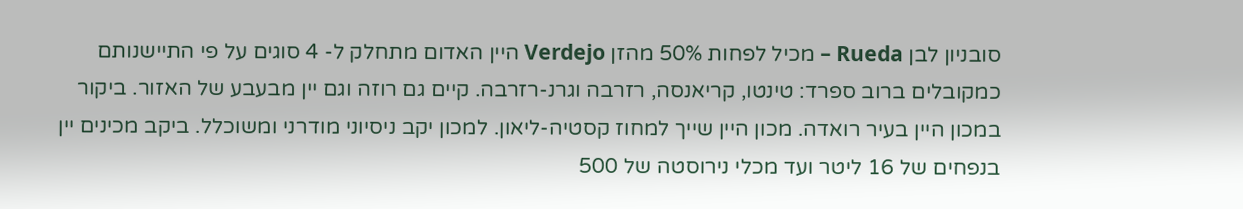סובניון לבן Rueda – מכיל לפחות 50% מהזן Verdejo היין האדום מתחלק ל- 4 סוגים על פי התיישנותם כמקובלים ברוב ספרד: טינטו, קריאנסה, רזרבה וגרנ-רזרבה. קיים גם רוזה וגם יין מבעבע של האזור. ביקור במכון היין בעיר רואדה. מכון היין שייך למחוז קסטיה-ליאון. למכון יקב ניסיוני מודרני ומשוכלל. ביקב מכינים יין בנפחים של 16 ליטר ועד מכלי נירוסטה של 500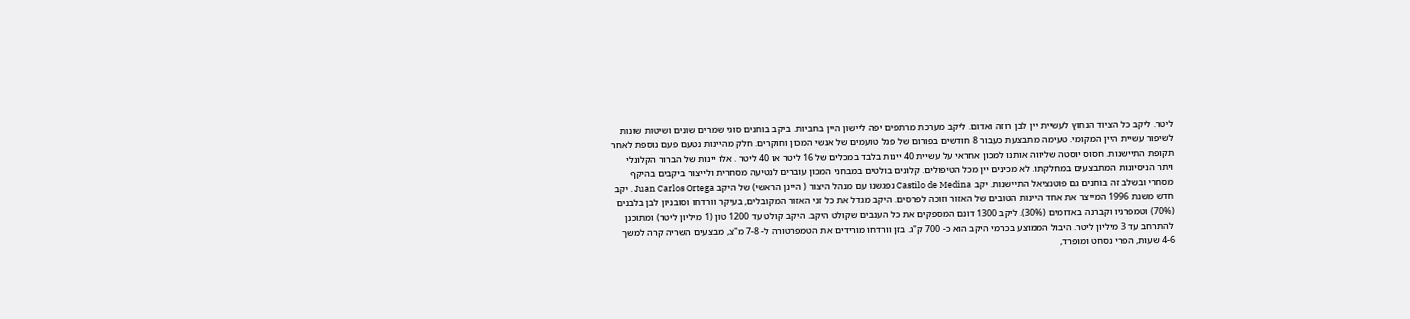ליטר. ליקב כל הציוד הנחוץ לעשיית יין לבן רוזה ואדום. ליקב מערכת מרתפים יפה ליישון היין בחביות. ביקב בוחנים סוגי שמרים שונים ושיטות שונות לשיפור עשיית היין המקומי. טעימה מתבצעת כעבור 8 חודשים בפורום של פנל טועמים של אנשי המכון וחוקרים. חלק מהיינות נטעם פעם נוספת לאחר תקופת התיישנות. חסוס יוסטה שליווה אותנו למכון אחראי על עשיית 40 יינות בלבד במכלים של 16 ליטר או 40 ליטר . אלו יינות של הברור הקלונלי ויתר הניסיונות המתבצעים במחלקתו. לא מכינים יין מכל הטיפולים. קלונים בולטים במבחני המכון עוברים לנטיעה מסחרית ולייצור ביקבים בהיקף מסחרי ובשלב זה בוחנים גם פוטנציאל התיישנות. יקב Castilo de Medina נפגשנו עם מנהל היצור ( היינן הראשי) של היקב Juan Carlos Ortega . יקב חדש משנת 1996 המייצר את אחד היינות הטובים של האזור וזוכה לפרסים. היקב מגדל את כל זני האזור המקובלים, בעיקר וורדחו וסובניון לבן בלבנים (70%) וטמפרניו וקברנה באדומים (30%). ליקב 1300 דונם המספקים את כל הענבים שקולט היקב. היקב קולט עד 1200 טון (1 מיליון ליטר) ומתוכנן להתרחב עד 3 מיליון ליטר. היבול הממוצע בכרמי היקב הוא כ- 700 ק"ג. בזן וורדחו מורידים את הטמפרטורה ל- 7-8 מ"צ, מבצעים השריה קרה למשך 4-6 שעות, הפרי נסחט ומופרד,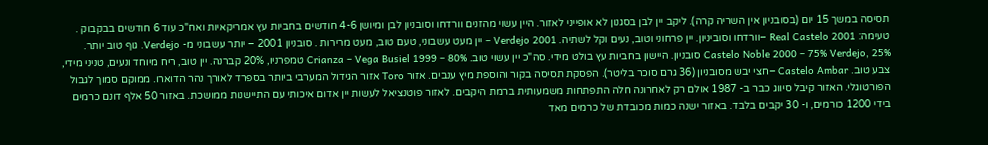תסיסה במשך 15 יום (בסובניון אין השריה קרה). ליקב יין לבן בסגנון לא אופייני לאזור. היין עשוי מהזנים וורדחו וסובניון לבן ומיושן 4-6 חודשים בחביות עץ אמריקאיות ואח"כ עוד 6 חודשים בבקבוק . טעימה: Real Castelo 2001 –וורדחו וסוביניון. יין פרחוני וטוב, נעים וקל לשתיה. Verdejo 2001 – יין מעט עשבוני, טעם טוב, מעט מרירות . סובניון 2001 – יותר עשבוני מ- Verdejo. גוף טוב יותר. Castelo Noble 2000 – 75% Verdejo, 25% סובניון. היישון בחביות עץ בולט מידי. סה"כ יין עשוי טוב. Crianza – Vega Busiel 1999 – 80% טמפרניו, 20% קברנה. יין טוב, ריח מיוחד ונעים, טניני מידי, צבע טוב. Castelo Ambar –חצי יבש מסובניון (36 גרם סוכר בליטר). הפסקת תסיסה בקור והוספת מיץ ענבים. אזור Toro אזור הגידול המערבי ביותר בספרד לאורך נהר הדוארו. ממוקם סמוך לגבול הפורטוגלי. האזור קיבל סיווג כבר ב- 1987 אולם רק לאחרונה חלה התפתחות משמעותית ברמת היקבים. לאזור פוטנציאל לעשות יין אדום איכותי עם התיישנות ממושכת. באזור 50 אלף דונם כרמים בידי 1200 כורמים, ו- 30 יקבים בלבד. באזור ישנה כמות מכובדת של כרמים מאד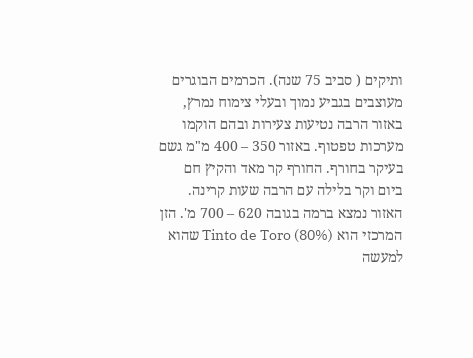ותיקים ( סביב 75 שנה). הכרמים הבוגרים מעוצבים בגביע נמוך ובעלי צימוח נמרץ, באזור הרבה נטיעות צעירות ובהם הוקמו מערכות טפטוף. באזור 350 – 400 מ"מ גשם בעיקר בחורף. החורף קר מאד והקיץ חם ביום וקר בלילה עם הרבה שעות קרינה. האזור נמצא ברמה בגובה 620 – 700 מ'. הזן המרכזי הוא Tinto de Toro (80%) שהוא למעשה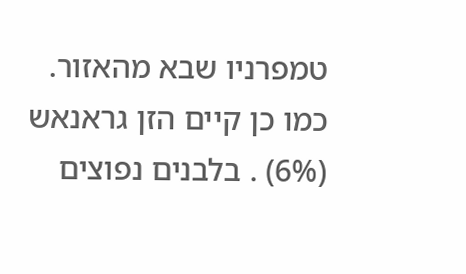טמפרניו שבא מהאזור. כמו כן קיים הזן גראנאש (6%) . בלבנים נפוצים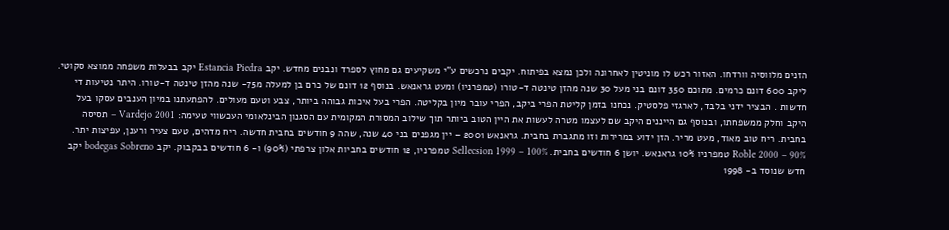הזנים מלווסיה וורדחו. האזור רכש לו מוניטין לאחרונה ולכן נמצא בפיתוח. יקבים נרכשים ע"י משקיעים גם מחוץ לספרד ונבנים מחדש. יקב Estancia Piedra יקב בבעלות משפחה ממוצא סקוטי. ליקב 600 דונם כרמים. מתוכם 350 דונם בני מעל 30 שנה מהזן טינטה ד-טורו (טמפרניו) ומעט גראנאש. בנוסף 12 דונם של כרם בן למעלה מ75- שנה מהזן טינטה ד-טורו. היתר נטיעות די חדשות . הבציר ידני בלבד, לארגזי פלסטיק. נכחנו בזמן קליטת הפרי ביקב, הפרי עובר מיון בקליטה. הפרי בעל איכות גבוהה ביותר, צבע וטעם מעולים. להפתעתנו במיון הענבים עסקו בעל היקב וחלק ממשפחתו, ובנוסף גם הייננים היקב שם לעצמו מטרה לעשות את היין הטוב ביותר תוך שילוב המסורת המקומית עם הסגנון הבינלאומי העכשווי טעימה: Vardejo 2001 – תסיסה בחבית. ריח טוב מאוד, מעט מריר. הזן ידוע במרירות וזו מתגברת בחבית. גראנאש 2001 – יין מגפנים בני 40 שנה, שהה 9 חודשים בחבית חדשה. ריח מדהים, טעם צעיר ורענן, עפיצות יתר. Roble 2000 – 90% טמפרניו 10% גראנאש. יושן 6 חודשים בחבית. Sellecsion 1999 – 100% טמפרניו, 12 חודשים בחביות אלון צרפתי (90%) ו- 6 חודשים בבקבוק. יקב bodegas Sobreno יקב חדש שנוסד ב- 1998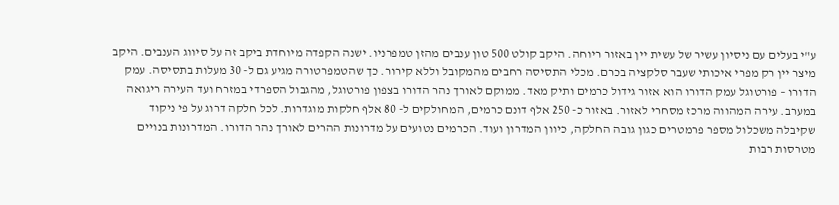ע"י בעלים עם ניסיון עשיר של עשית יין באזור ריוחה. היקב קולט 500 טון ענבים מהזן טמפרניו. ישנה הקפדה מיוחדת ביקב זה על סיווג הענבים. היקב מיצר יין רק מפרי איכותי שעבר סלקציה בכרם. מכלי התסיסה רחבים מהמקובל וללא קירור. כך שהטמפרטורה מגיע גם ל- 30 מעלות בתסיסה. עמק הדורו – פורטוגל עמק הדורו הוא אזור גידול כרמים ותיק מאד. ממוקם לאורך נהר הדורו בצפון פורטוגל, מהגבול הספרדי במזרח ועד העירה ריגואה במערב. עירה המהווה מרכז מסחרי לאזור. באזור כ- 250 אלף דונם כרמים, המחולקים ל- 80 אלף חלקות מוגדרות. לכל חלקה דרוג על פי ניקוד שקיבלה משכלול מספר פרמטרים כגון גובה החלקה, כיוון המדרון ועוד. הכרמים נטועים על מדרונות ההרים לאורך נהר הדורו. המדרונות בנויים מטרסות רבות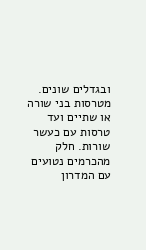ובגדלים שונים. מטרסות בני שורה או שתיים ועד טרסות עם כעשר שורות. חלק מהכרמים נטועים עם המדרון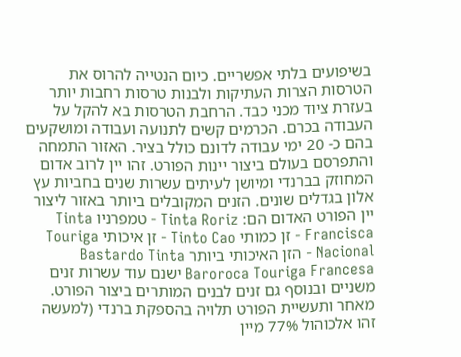בשיפועים בלתי אפשריים. כיום הנטייה להרוס את הטרסות הצרות העתיקות ולבנות טרסות רחבות יותר בעזרת ציוד מכני כבד. הרחבת הטרסות בא להקל על העבודה בכרם. הכרמים קשים לתנועה ועבודה ומושקעים בהם כ- 20 ימי עבודה לדונם כולל בציר. האזור התמחה והתפרסם בעולם ביצור יינות הפורט. זהו יין לרוב אדום המחוזק בברנדי ומיושן לעיתים עשרות שנים בחביות עץ אלון בגדלים שונים. הזנים המקובלים ביותר באזור ליצור יין הפורט האדום הם: Tinta Roriz - טמפרניו Tinta Francisca - זן כמותי Tinto Cao - זן איכותי Touriga Nacional - הזן האיכותי ביותר Bastardo Tinta Baroroca Touriga Francesa ישנם עוד עשרות זנים משניים ובנוסף גם זנים לבנים המותרים ביצור הפורט. מאחר ותעשיית הפורט תלויה בהספקת ברנדי (למעשה זהו אלכוהול 77% מיין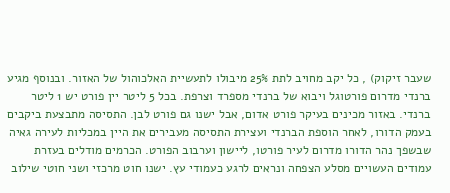שעבר זיקוק) , כל יקב מחויב לתת 25% מיבולו לתעשיית האלכוהול של האזור. ובנוסף מגיע ברנדי מדרום פורטוגל ויבוא של ברנדי מספרד וצרפת. בכל 5 ליטר יין פורט יש 1 ליטר ברנדי. באזור מכינים בעיקר פורט אדום, אבל ישנו גם פורט לבן. התסיסה מתבצעת ביקבים בעמק הדורו, לאחר הוספת הברנדי ועצירת התסיסה מעבירים את היין במכליות לעירה גאיה שבשפך נהר הדורו מדרום לעיר פורטו, ליישון וערבוב הפורט. הכרמים מודלים בעזרת עמודים העשויים מסלע הצפחה ונראים לרגע כעמודי עץ. ישנו חוט מרכזי ושני חוטי שילוב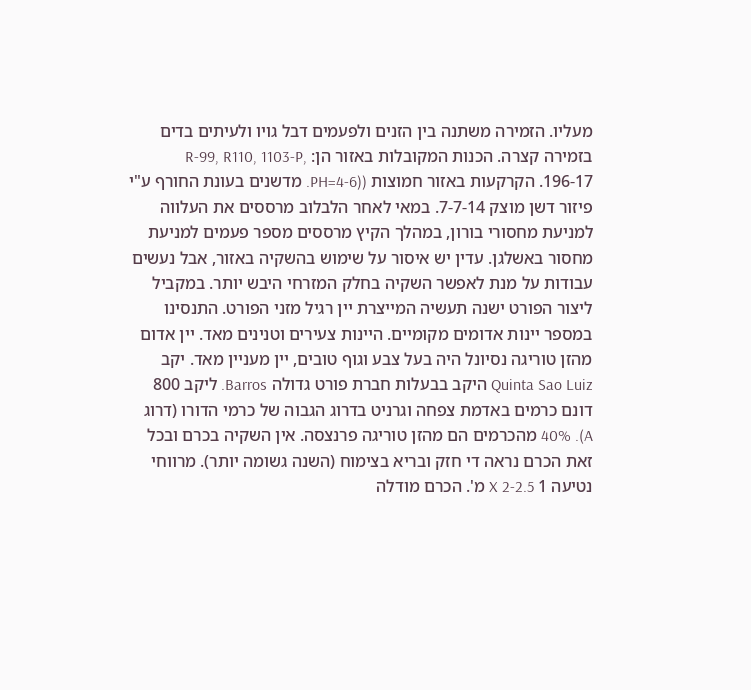מעליו. הזמירה משתנה בין הזנים ולפעמים דבל גויו ולעיתים בדים בזמירה קצרה. הכנות המקובלות באזור הן: R-99, R110, 1103-P, 196-17. הקרקעות באזור חמוצות ((PH=4-6. מדשנים בעונת החורף ע"י פיזור דשן מוצק 7-7-14. במאי לאחר הלבלוב מרססים את העלווה למניעת מחסורי בורון, במהלך הקיץ מרססים מספר פעמים למניעת מחסור באשלגן. עדין יש איסור על שימוש בהשקיה באזור, אבל נעשים עבודות על מנת לאפשר השקיה בחלק המזרחי היבש יותר. במקביל ליצור הפורט ישנה תעשיה המייצרת יין רגיל מזני הפורט. התנסינו במספר יינות אדומים מקומיים. היינות צעירים וטנינים מאד. יין אדום מהזן טוריגה נסיונל היה בעל צבע וגוף טובים, יין מעניין מאד. יקב Quinta Sao Luiz היקב בבעלות חברת פורט גדולה Barros. ליקב 800 דונם כרמים באדמת צפחה וגרניט בדרוג הגבוה של כרמי הדורו (דרוג A). 40% מהכרמים הם מהזן טוריגה פרנצסה. אין השקיה בכרם ובכל זאת הכרם נראה די חזק ובריא בצימוח (השנה גשומה יותר). מרווחי נטיעה 1 X 2-2.5 מ'. הכרם מודלה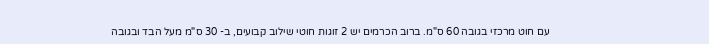עם חוט מרכזי בגובה 60 ס"מ. ברוב הכרמים יש 2 זוגות חוטי שילוב קבועים, ב- 30 ס"מ מעל הבד ובגובה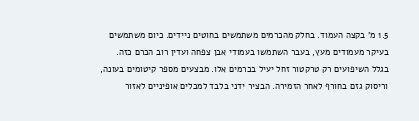1.5 מ' בקצה העמוד. בחלק מהכרמים משתמשים בחוטים ניידים. כיום משתמשים בעיקר מעמודים מעץ, בעבר השתמשו בעמודי אבן צפחה ועדין רוב הכרם כזה. בגלל השיפועים רק טרקטור זחל יעיל בכרמים אלו. מבצעים מספר קיטומים בעונה, וריסוק גזם בחורף לאחר הזמירה. הבציר ידני בלבד למכלים אופיניים לאזור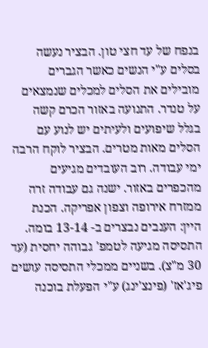בנפח של עד חצי טון. הבציר נעשה בסלים ע"י הנשים כאשר הגברים מובילים את הסלים למכלים שנמצאים על טנדר. התנועה באזור הכרם קשה בגלל שיפועים ולעיתים יש לנוע עם הסלים מאות מטרים. הבציר לוקח הרבה ימי עבודה. רוב העובדים מגיעים מהכפרים באזור. ישנה גם עבודה זרה ממזרח אירופה וצפון אפריקה. הכנת היין: הענבים נבצרים ב- 13-14 בומה. התסיסה מגיעה לטמפ' גבוהה יחסית (עד 30 מ"צ). בשניים ממכלי התסיסה עושים פיג'אז' (פינצ'ינג) ע"י הפעלת בוכנה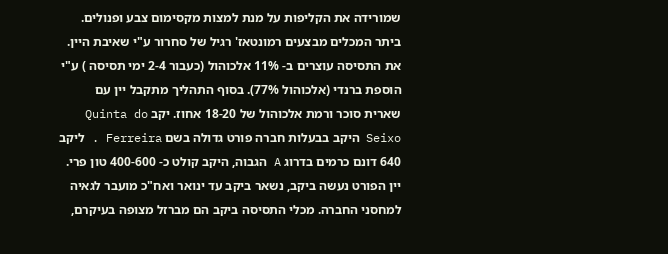שמורידה את הקליפות על מנת למצות מקסימום צבע ופנולים. ביתר המכלים מבצעים רמונטאז' רגיל של סחרור ע"י שאיבת היין. את התסיסה עוצרים ב- 11% אלכוהול (כעבור 2-4 ימי תסיסה ) ע"י הוספת ברנדי (אלכוהול 77%). בסוף התהליך מתקבל יין עם שארית סוכר ורמת אלכוהול של 18-20 אחוז. יקב Quinta do Seixo היקב בבעלות חברה פורט גדולה בשם Ferreira . ליקב 640 דונם כרמים בדרוג A הגבוה, היקב קולט כ- 400-600 טון פרי. יין הפורט נעשה ביקב, נשאר ביקב עד ינואר ואח"כ מועבר לגאיה למחסני החברה. מכלי התסיסה ביקב הם מברזל מצופה בעיקרם,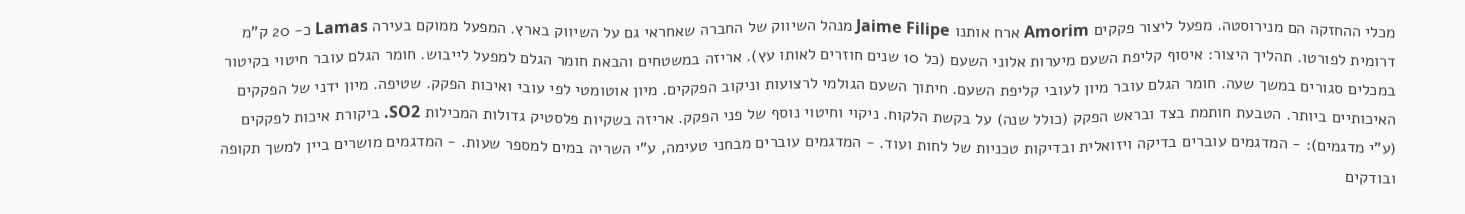מכלי ההחזקה הם מנירוסטה. מפעל ליצור פקקים Amorim ארח אותנו Jaime Filipe מנהל השיווק של החברה שאחראי גם על השיווק בארץ. המפעל ממוקם בעירה Lamas כ- 20 ק"מ דרומית לפורטו. תהליך היצור: איסוף קליפת השעם מיערות אלוני השעם (כל 10 שנים חוזרים לאותו עץ). אריזה במשטחים והבאת חומר הגלם למפעל לייבוש. חומר הגלם עובר חיטוי בקיטור במכלים סגורים במשך שעה. חומר הגלם עובר מיון לעובי קליפת השעם. חיתוך השעם הגולמי לרצועות וניקוב הפקקים. מיון אוטומטי לפי עובי ואיכות הפקק. שטיפה. מיון ידני של הפקקים האיכותיים ביותר. הטבעת חותמת בצד ובראש הפקק (כולל שנה) על בקשת הלקוח. ניקוי וחיטוי נוסף של פני הפקק. אריזה בשקיות פלסטיק גדולות המכילות SO2. ביקורת איכות לפקקים (ע"י מדגמים): - המדגמים עוברים בדיקה ויזואלית ובדיקות טכניות של לחות ועוד. - המדגמים עוברים מבחני טעימה, ע"י השריה במים למספר שעות. - המדגמים מושרים ביין למשך תקופה ובודקים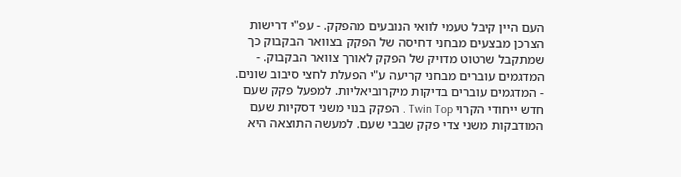העם היין קיבל טעמי לוואי הנובעים מהפקק. - עפ"י דרישות הצרכן מבצעים מבחני דחיסה של הפקק בצוואר הבקבוק כך שמתקבל שרטוט מדויק של הפקק לאורך צוואר הבקבוק. - המדגמים עוברים מבחני קריעה ע"י הפעלת לחצי סיבוב שונים. - המדגמים עוברים בדיקות מיקרוביאליות. למפעל פקק שעם חדש ייחודי הקרוי Twin Top . הפקק בנוי משני דסקיות שעם המודבקות משני צדי פקק שבבי שעם. למעשה התוצאה היא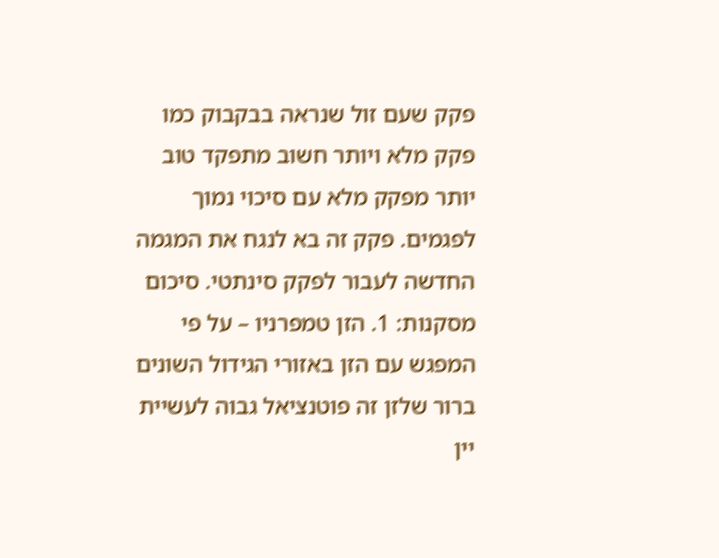פקק שעם זול שנראה בבקבוק כמו פקק מלא ויותר חשוב מתפקד טוב יותר מפקק מלא עם סיכוי נמוך לפגמים. פקק זה בא לנגח את המגמה החדשה לעבור לפקק סינתטי. סיכום מסקנות: 1. הזן טמפרניו – על פי המפגש עם הזן באזורי הגידול השונים ברור שלזן זה פוטנציאל גבוה לעשיית יין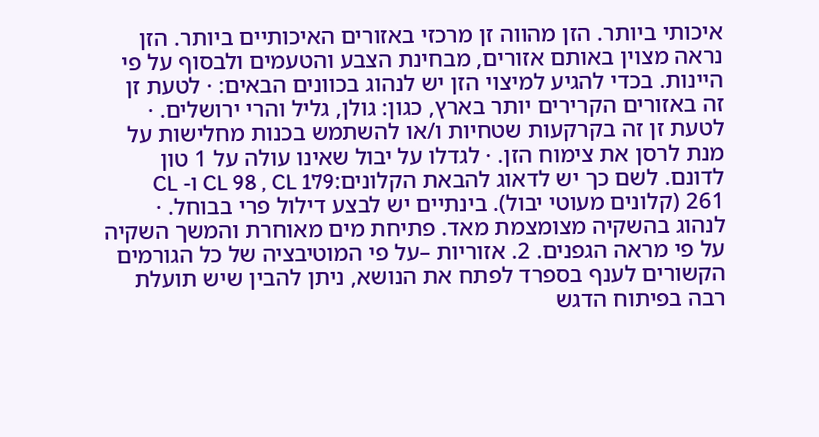איכותי ביותר. הזן מהווה זן מרכזי באזורים האיכותיים ביותר. הזן נראה מצוין באותם אזורים, מבחינת הצבע והטעמים ולבסוף על פי היינות. בכדי להגיע למיצוי הזן יש לנהוג בכוונים הבאים: · לטעת זן זה באזורים הקרירים יותר בארץ, כגון: גולן, גליל והרי ירושלים. · לטעת זן זה בקרקעות שטחיות ו/או להשתמש בכנות מחלישות על מנת לרסן את צימוח הזן. · לגדלו על יבול שאינו עולה על 1 טון לדונם. לשם כך יש לדאוג להבאת הקלונים:CL 98 , CL 179 ו- CL 261 (קלונים מעוטי יבול). בינתיים יש לבצע דילול פרי בבוחל. · לנהוג בהשקיה מצומצמת מאד. פתיחת מים מאוחרת והמשך השקיה על פי מראה הגפנים. 2. אזוריות –על פי המוטיבציה של כל הגורמים הקשורים לענף בספרד לפתח את הנושא, ניתן להבין שיש תועלת רבה בפיתוח הדגש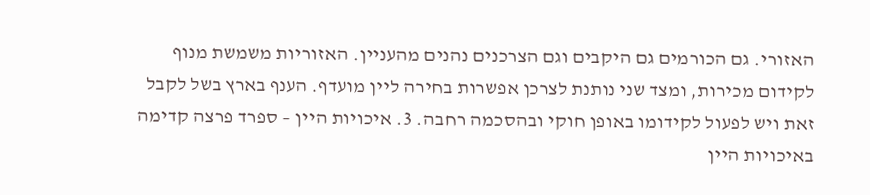האזורי. גם הכורמים גם היקבים וגם הצרכנים נהנים מהעניין. האזוריות משמשת מנוף לקידום מכירות, ומצד שני נותנת לצרכן אפשרות בחירה ליין מועדף. הענף בארץ בשל לקבל זאת ויש לפעול לקידומו באופן חוקי ובהסכמה רחבה. 3. איכויות היין – ספרד פרצה קדימה באיכויות היין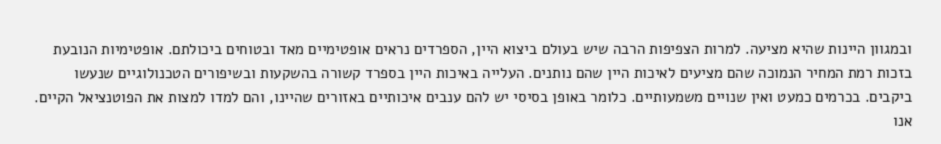ובמגוון היינות שהיא מציעה. למרות הצפיפות הרבה שיש בעולם ביצוא היין, הספרדים נראים אופטימיים מאד ובטוחים ביכולתם. אופטימיות הנובעת בזכות רמת המחיר הנמוכה שהם מציעים לאיכות היין שהם נותנים. העלייה באיכות היין בספרד קשורה בהשקעות ובשיפורים הטכנולוגיים שנעשו ביקבים. בכרמים כמעט ואין שנויים משמעותיים. כלומר באופן בסיסי יש להם ענבים איכותיים באזורים שהיינו, והם למדו למצות את הפוטנציאל הקיים. אנו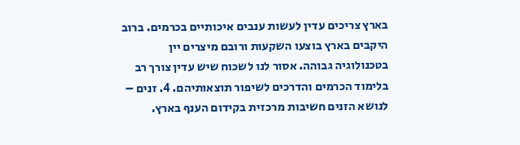בארץ צריכים עדין לעשות ענבים איכותיים בכרמים. ברוב היקבים בארץ בוצעו השקעות ורובם מיצרים יין בטכנולוגיה גבוהה. אסור לנו לשכוח שיש עדין צורך רב בלימוד הכרמים והדרכים לשיפור תוצאותיהם. 4. זנים – לנושא הזנים חשיבות מרכזית בקידום הענף בארץ.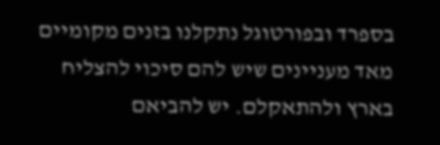בספרד ובפורטוגל נתקלנו בזנים מקומיים מאד מעניינים שיש להם סיכוי להצליח בארץ ולהתאקלם. יש להביאם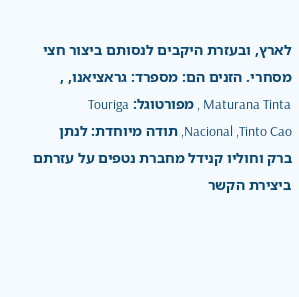לארץ, ובעזרת היקבים לנסותם ביצור חצי מסחרי. הזנים הם: מספרד: גראציאנו, , Maturana Tinta , מפורטוגל: Touriga Nacional ,Tinto Cao, תודה מיוחדת: לנתן ברק וחוליו קנידל מחברת נטפים על עזרתם ביצירת הקשר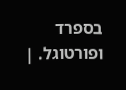בספרד ופורטוגל. |